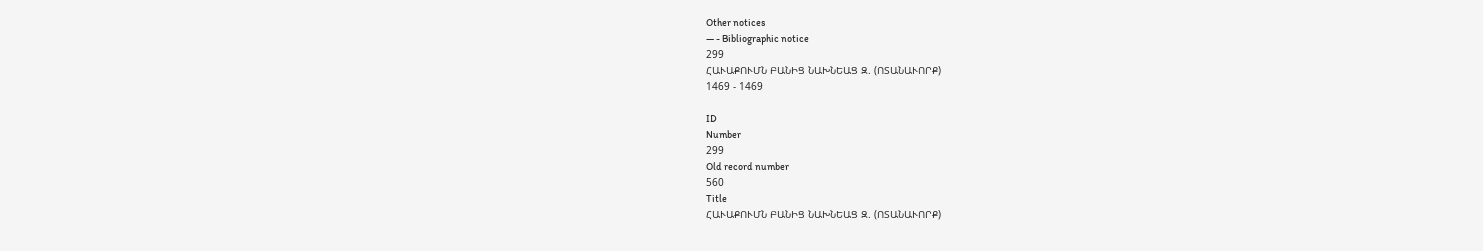Other notices
— - Bibliographic notice
299
ՀԱՒԱՔՈՒՄՆ ԲԱՆԻՑ ՆԱԽՆԵԱՑ Զ. (ՈՏԱՆԱՒՈՐՔ)
1469 - 1469

ID
Number
299
Old record number
560
Title
ՀԱՒԱՔՈՒՄՆ ԲԱՆԻՑ ՆԱԽՆԵԱՑ Զ. (ՈՏԱՆԱՒՈՐՔ)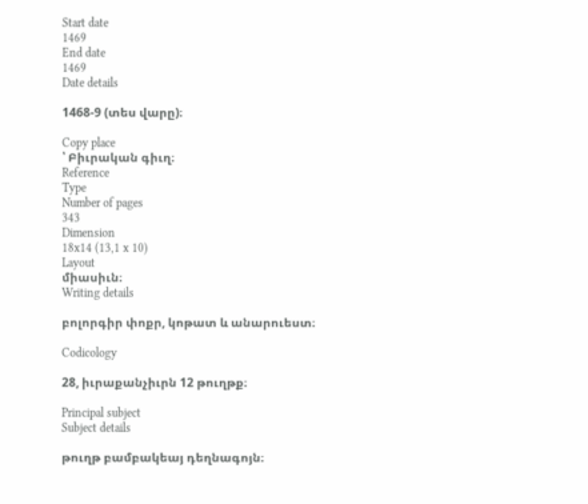Start date
1469
End date
1469
Date details

1468-9 (տես վարը)։

Copy place
՝ Բիւրական գիւղ։
Reference
Type
Number of pages
343
Dimension
18x14 (13,1 x 10)
Layout
միասիւն։
Writing details

բոլորգիր փոքր, կոթատ և անարուեստ։

Codicology

28, իւրաքանչիւրն 12 թուղթք։

Principal subject
Subject details

թուղթ բամբակեայ դեղնագոյն։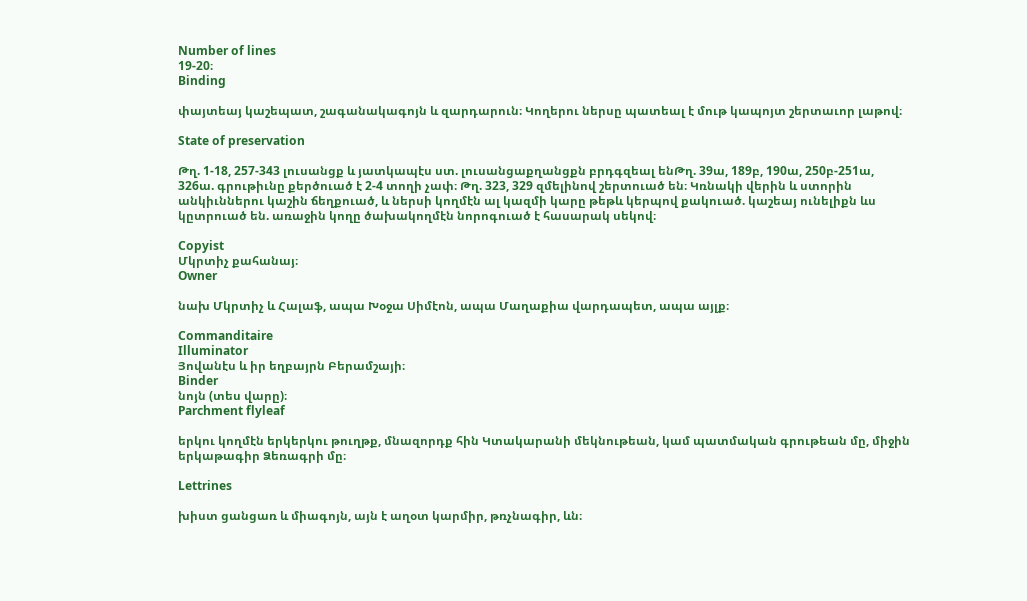Number of lines
19-20։
Binding

փայտեայ կաշեպատ, շագանակագոյն և զարդարուն։ Կողերու ներսը պատեալ է մութ կապոյտ շերտաւոր լաթով։

State of preservation

Թղ. 1-18, 257-343 լուսանցք և յատկապէս ստ. լուսանցաքղանցքն բրդգզեալ ենԹղ. 39ա, 189բ, 190ա, 250բ-251ա, 326ա. գրութիւնը քերծուած է 2-4 տողի չափ։ Թղ. 323, 329 զմելինով շերտուած են։ Կռնակի վերին և ստորին անկիւններու կաշին ճեղքուած, և ներսի կողմէն ալ կազմի կարը թեթև կերպով քակուած. կաշեայ ունելիքն ևս կըտրուած են. առաջին կողը ծախակողմէն նորոգուած է հասարակ սեկով։

Copyist
Մկրտիչ քահանայ։
Owner

նախ Մկրտիչ և Հալաֆ, ապա Խօջա Սիմէոն, ապա Մաղաքիա վարդապետ, ապա այլք։

Commanditaire
Illuminator
Յովանէս և իր եղբայրն Բերամշայի։
Binder
նոյն (տես վարը)։
Parchment flyleaf

երկու կողմէն երկերկու թուղթք, մնազորդք հին Կտակարանի մեկնութեան, կամ պատմական գրութեան մը, միջին երկաթագիր Ձեռագրի մը։

Lettrines

խիստ ցանցառ և միագոյն, այն է աղօտ կարմիր, թռչնագիր, ևն։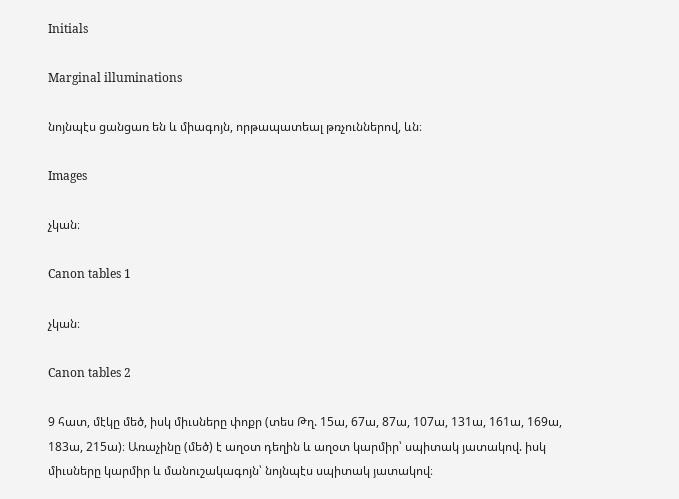Initials

Marginal illuminations

նոյնպէս ցանցառ են և միագոյն, որթապատեալ թռչուններով, ևն։

Images

չկան։

Canon tables 1

չկան։

Canon tables 2

9 հատ, մէկը մեծ, իսկ միւսները փոքր (տես Թղ. 15ա, 67ա, 87ա, 107ա, 131ա, 161ա, 169ա, 183ա, 215ա)։ Առաչինը (մեծ) է աղօտ դեղին և աղօտ կարմիր՝ սպիտակ յատակով. իսկ միւսները կարմիր և մանուշակագոյն՝ նոյնպէս սպիտակ յատակով։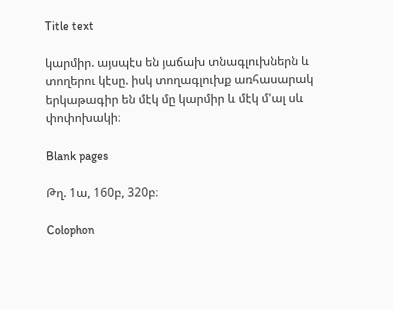Title text

կարմիր. այսպէս են յաճախ տնագլուխներն և տողերու կէսը. իսկ տողագլուխք առհասարակ երկաթագիր են մէկ մը կարմիր և մէկ մ'ալ սև փոփոխակի։

Blank pages

Թղ. 1ա, 160բ, 320բ։

Colophon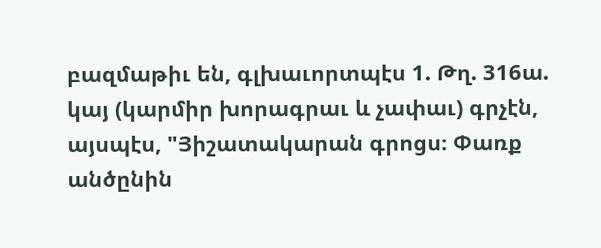բազմաթիւ են, գլխաւորտպէս 1. Թղ. 316ա. կայ (կարմիր խորագրաւ և չափաւ) գրչէն, այսպէս, "Յիշատակարան գրոցս։ Փառք անծընին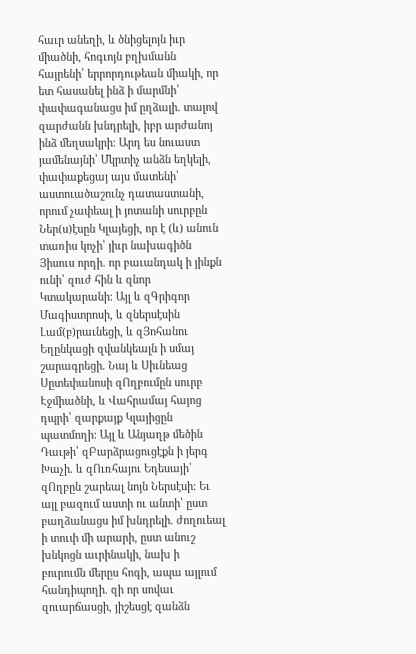հաւր անեղի, և ծնիցելոյն իւր միածնի, հոգւոյն բղխմանն հայրենի՝ երրորդութեան միակի, որ ետ հասանել ինձ ի մարմնի՝ փափագանացս իմ ըղձալի. տալով զարժանն խնդրելի, իբր արժանոյ ինձ մեղսակրի։ Արդ ես նուաստ յամենայնի՝ Մկրտիչ անձն եղկելի, փափաքեցայ այս մատենի՝ աստուածաշունչ դատաստանի, որում չափեալ ի յոտանի սուրբըն Ներ(ս)էսըն Կլայեցի, որ է (և) անուն տառիս կոչի՝ յիւր նախագիծն Յիսուս որդի. որ բաւանդակ ի յինքն ունի՝ զուժ հին և զնոր Կտակարանի։ Այլ և զԳրիգոր Մագիստրոսի, և զներսէսին Լամ(բ)րաւնեցի, և զՅոհանու Եղընկացի զվանկեալն ի սմայ շարագրեցի. Նայ և Սիւնեաց Սըտեփանոսի զՈղբումըն սուրբ Էջմիածնի, և Վահրամայ հայոց դպրի՝ զարքայք Կլայիցըն պատմողի։ Այլ և Անյաղթ մեծին Դաւթի՝ զԲարձրացուցէքն ի յերգ Խաչի. և զՈւռհայու Եդեսայի՝ զՈղբըն շարեալ նոյն Ներսէսի։ Եւ այլ բազում աստի ու անտի՝ ըստ բաղձանացս իմ խնդրելի. ժողուեալ ի տուփ մի արարի, ըստ անուշ խնկոցն աւրինակի, նախ ի բուրումն մերըս հոգի, ապա այլում հանդիպողի. զի որ սովաւ զուարճասցի, յիշեսցէ զանձն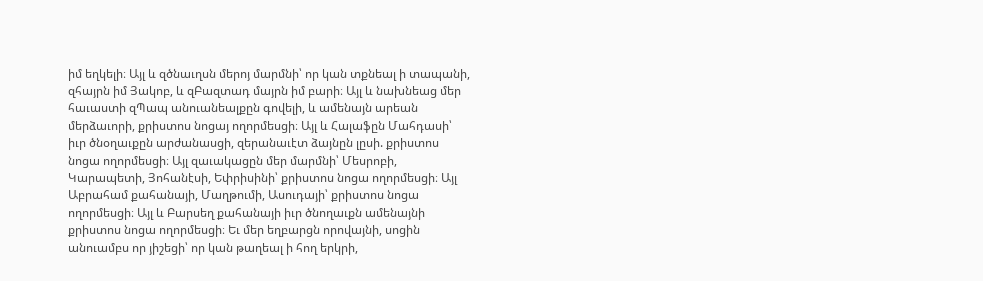իմ եղկելի։ Այլ և զծնաւղսն մերոյ մարմնի՝ որ կան տքնեալ ի տապանի, զհայրն իմ Յակոբ, և զԲազտադ մայրն իմ բարի։ Այլ և նախնեաց մեր հաւաստի զՊապ անուանեալքըն գովելի, և ամենայն արեան մերձաւորի, քրիստոս նոցայ ողորմեսցի։ Այլ և Հալաֆըն Մահդասի՝ իւր ծնօղաւքըն արժանասցի, զերանաւէտ ձայնըն լըսի. քրիստոս նոցա ողորմեսցի։ Այլ զաւակացըն մեր մարմնի՝ Մեսրոբի, Կարապետի, Յոհանէսի, Եփրիսինի՝ քրիստոս նոցա ողորմեսցի։ Այլ Աբրահամ քահանայի, Մաղթումի, Ասուդայի՝ քրիստոս նոցա ողորմեսցի։ Այլ և Բարսեղ քահանայի իւր ծնողաւքն ամենայնի քրիստոս նոցա ողորմեսցի։ Եւ մեր եղբարցն որովայնի, սոցին անուամբս որ յիշեցի՝ որ կան թաղեալ ի հող երկրի,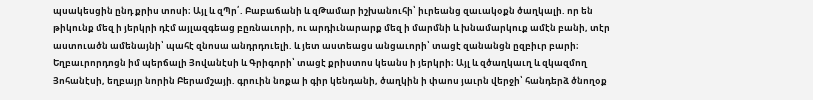պսակեսցին ընդ քրիս տոսի։ Այլ և զՊր՛. Բաբաճանի և զԹամար իշխանուհի՝ իւրեանց զաւակօքն ծաղկալի. որ են թիկունք մեզ ի յերկրի դէմ այլազգեաց բըռնաւորի, ու արդիւնարարք մեզ ի մարմնի և խնամարկուք ամէն բանի, տէր աստուածն ամենայնի՝ պահէ զնոսա անդրդուելի. և յետ աստեացս անցաւորի՝ տացէ զանանցն ըզբիւր բարի։ Եղբաւրորդոցն իմ պերճալի Յովանէսի և Գրիգորի՝ տացէ քրիստոս կեանս ի յերկրի։ Այլ և զծաղկաւղ և զկազմող Յոհանէսի, եղբայր նորին Բերամշայի. գրուին նոքա ի գիր կենդանի, ծաղկին ի փաոս յաւրն վերջի՝ հանդերձ ծնողօք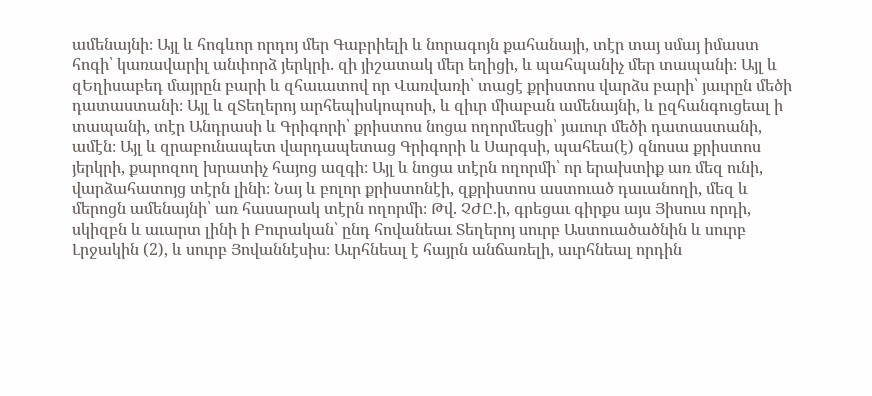ամենայնի։ Այլ և հոգևոր որդոյ մեր Գաբրիելի և նորագոյն քահանայի, տէր տայ սմայ իմաստ հոգի՝ կառավարիլ անփորձ յերկրի. զի յիշատակ մեր եղիցի, և պահպանիչ մեր տապանի։ Այլ և զԵղիսաբեդ մայրըն բարի և զհաւատով որ Վառվառի՝ տացէ քրիստոս վարձս բարի՝ յաւրըն մեծի դատաստանի։ Այլ և զՏեղերոյ արհեպիսկոպոսի, և զիւր միաբան ամենայնի, և ըզհանգուցեալ ի տապանի, տէր Անդրասի և Գրիգորի՝ քրիստոս նոցա ողորմեսցի՝ յաւուր մեծի դատաստանի, ամէն։ Այլ և զրաբունապետ վարդապետաց Գրիգորի և Սարգսի, պահեա(է) զնոսա քրիստոս յերկրի, քարոզող խրատիչ հայոց ազգի։ Այլ և նոցա տէրն ողորմի՝ որ երախտիք առ մեզ ունի, վարձահատոյց տէրն լինի։ Նայ և բոլոր քրիստոնէի, զքրիստոս աստուած դաւանողի, մեզ և մերոցն ամենայնի՝ առ հասարակ տէրն ողորմի։ Թվ. ՉԺԸ.ի, գրեցաւ գիրքս այս Յիսուս որդի, սկիզբն և աւարտ լինի ի Բուրական՝ ընդ հովանեաւ Տեղերոյ սուրբ Աստուածածնին և սուրբ Լրջակին (2), և սուրբ Յովաննէսիս։ Աւրհնեալ է հայրն անճառելի, աւրհնեալ որդին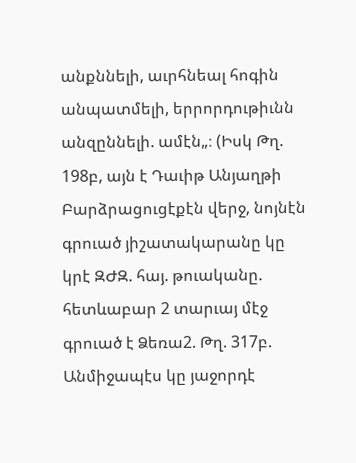անքննելի, աւրհնեալ հոգին անպատմելի, երրորդութիւնն անզըննելի. ամէն„։ (Իսկ Թղ. 198բ, այն է Դաւիթ Անյաղթի Բարձրացուցէքէն վերջ, նոյնէն գրուած յիշատակարանը կը կրէ ԶԺԶ. հայ. թուականը. հետևաբար 2 տարւայ մէջ գրուած է Ձեռա2. Թղ. 317բ. Անմիջապէս կը յաջորդէ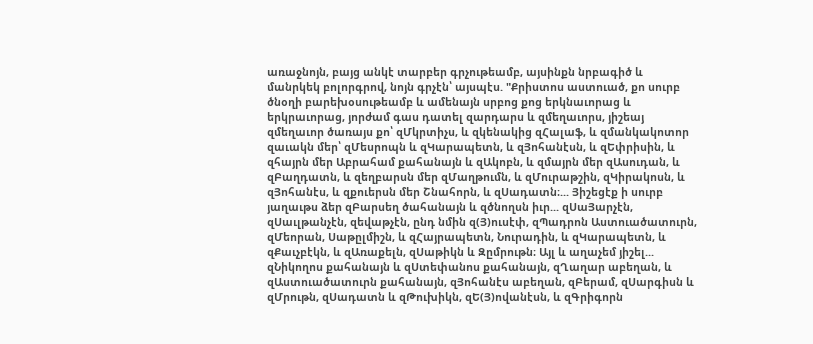առաջնոյն, բայց անկէ տարբեր գրչութեամբ, այսինքն նրբագիծ և մանրկեկ բոլորգրով, նոյն գրչէն՝ այսպէս. "Քրիստոս աստուած, քո սուրբ ծնօղի բարեխօսութեամբ և ամենայն սրբոց քոց երկնաւորաց և երկրաւորաց, յորժամ գաս դատել զարդարս և զմեղաւորս, յիշեայ զմեղաւոր ծառայս քո՝ զՄկրտիչս, և զկենակից զՀալաֆ, և զմանկակոտոր զաւակն մեր՝ զՄեսրոպն և զԿարապետն, և զՅոհանէսն, և զԵփրիսին, և զհայրն մեր Աբրահամ քահանայն և զԱկոբն, և զմայրն մեր զԱսուդան, և զԲաղդատն, և զեղբարսն մեր զՄաղթումն, և զՄուրաթշին, զԿիրակոսն, և զՅոհանէս, և զքուերսն մեր Շնահորն, և զՍադատն։... Յիշեցէք ի սուրբ յաղաւթս ձեր զԲարսեղ ծահանայն և զծնողսն իւր... զՍաՅարչէն, զՍաւլթանչէն, զեվաթչէն, ընդ նմին զ(Յ)ուսէփ, զՊադրոն Աստուածատուրն, զՄեորան, Սաթըլմիշն, և զՀայրապետն, Նուրադին, և զԿարապետն, և զՔաւչբէկն, և զԱռաքելն, զՍաթիկն և Զըմրութն։ Այլ և աղաչեմ յիշել... զՆիկողոս քահանայն և զՍտեփանոս քահանայն, զՂաղար աբեղան, և զԱստուածատուրն քահանայն, զՅոհանէս աբեղան, զԲերամ, զՍարգիսն և զՄրութն, զՍադատն և զԹուխիկն, զԵ(Յ)ովանէսն, և զԳրիգորն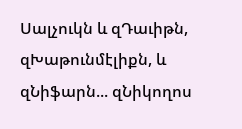Սալչուկն և զԴաւիթն, զԽաթունմէլիքն, և զՆիֆարն... զՆիկողոս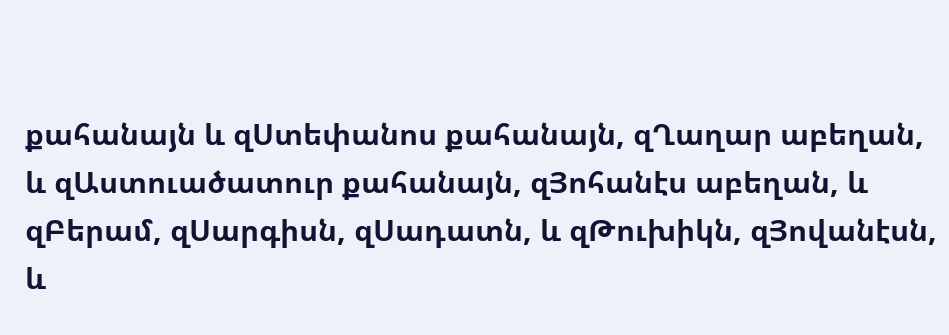քահանայն և զՍտեփանոս քահանայն, զՂաղար աբեղան, և զԱստուածատուր քահանայն, զՅոհանէս աբեղան, և զԲերամ, զՍարգիսն, զՍադատն, և զԹուխիկն, զՅովանէսն, և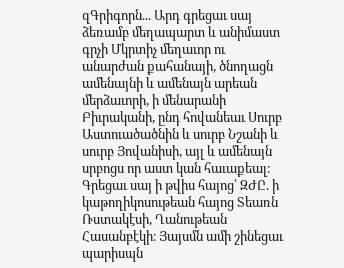զԳրիգորն... Արդ գրեցաւ սայ ձեռամբ մեղապարտ և անիմաստ գրչի Մկրտիչ մեղաւոր ու անարժան քահանայի, ծնողացն ամենայնի և ամենայն արեան մերձաւորի, ի մենարանի Բիւրականի, ընդ հովանեաւ Սուրբ Աստուածածնին և սուրբ Նշանի և սուրբ Յովանիսի, այլ և ամենայն սրբոցս որ աստ կան հաւաքեալ։ Գրեցաւ սայ ի թվիս հայոց՝ ԶԺԸ. ի կաթողիկոսութեան հայոց Տեառն Ռստակէսի, Ղանութեան Հասանբէկի։ Յայսմն ամի շինեցաւ պարիսպն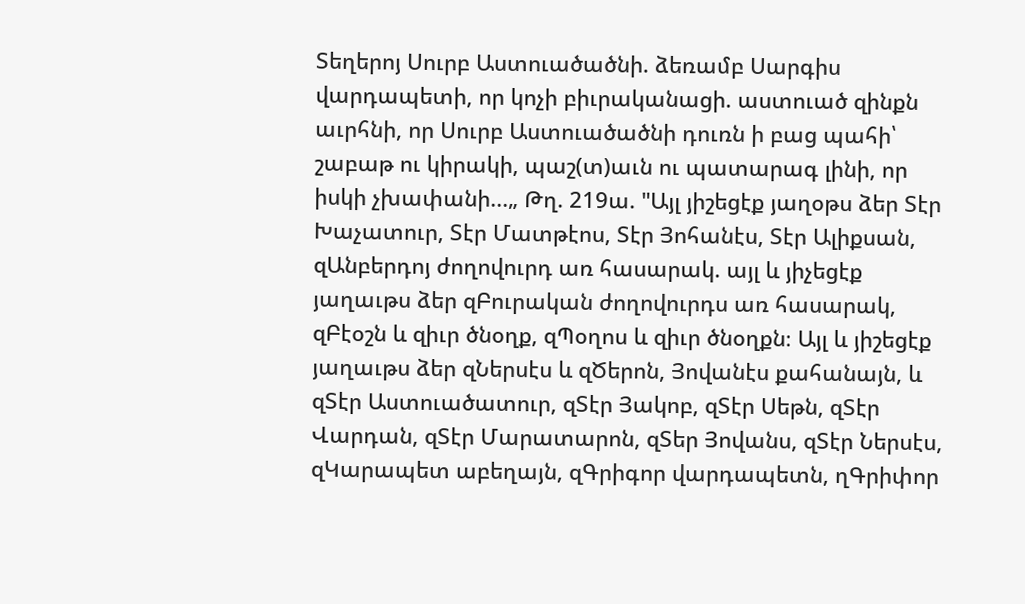Տեղերոյ Սուրբ Աստուածածնի. ձեռամբ Սարգիս վարդապետի, որ կոչի բիւրականացի. աստուած զինքն աւրհնի, որ Սուրբ Աստուածածնի դուռն ի բաց պահի՝ շաբաթ ու կիրակի, պաշ(տ)աւն ու պատարագ լինի, որ իսկի չխափանի...„ Թղ. 219ա. "Այլ յիշեցէք յաղօթս ձեր Տէր Խաչատուր, Տէր Մատթէոս, Տէր Յոհանէս, Տէր Ալիքսան, զԱնբերդոյ ժողովուրդ առ հասարակ. այլ և յիչեցէք յաղաւթս ձեր զԲուրական ժողովուրդս առ հասարակ, զԲէօշն և զիւր ծնօղք, զՊօղոս և զիւր ծնօղքն։ Այլ և յիշեցէք յաղաւթս ձեր զՆերսէս և զԾերոն, Յովանէս քահանայն, և զՏէր Աստուածատուր, զՏէր Յակոբ, զՏէր Սեթն, զՏէր Վարդան, զՏէր Մարատարոն, զՏեր Յովանս, զՏէր Ներսէս, զԿարապետ աբեղայն, զԳրիգոր վարդապետն, ղԳրիփոր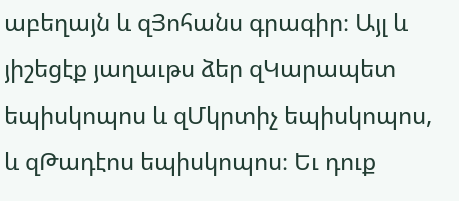աբեղայն և զՅոհանս գրագիր։ Այլ և յիշեցէք յաղաւթս ձեր զԿարապետ եպիսկոպոս և զՄկրտիչ եպիսկոպոս, և զԹադէոս եպիսկոպոս։ Եւ դուք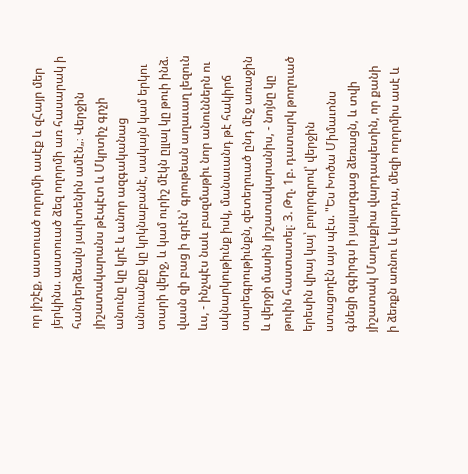որ յիշէք, աստուած ողորմի ասէք և զՀայր մեր յերկինս. աստուած ձեզ ողորմի առ հասարակ ի հանդերձեալն յաւիտենին ամէն„։ Վերջին յիշատակարանս թէպէտ և Մկրտիչ գրչի անունը կը կրէ և անոր ազգականաց անուանքը կը կրկնաբանէ, սակայն կամ երկու տարի վերջ, և կամ ուրիշ մէկն ըլլալ կը թուի ինձ. վասն զի բաց ի գրէն՝ գրութեան աղաւաղ լեզուն ևս, - ինչպէս նաև բազմաթիւ նոր անուններն ու ակնարկութիւնք իսկ, մանաւանդ թէ հակիրճ տարեգրութիւնքն, զետեղուած ընդ մէջ առաջին և վերջի մասին յիշատակարանիս, - նոյնը կը թուին հաստատել։ 3. Թղ. 1բ. դատարկ թողուած երեսին վրայ կայ՝ բոլորգրով՝ վերջին ստացողէն այս պէս. "Ես Խոծա Միմաւոնս գնեցի զգիրգս ի յայլաղգաց ձեռացն, և տվի յիշատակ Մաղաքիա վարդապետին, որ քանի ի ձեռքն առնու և կարդա, մեզի ողորմիս ասէ և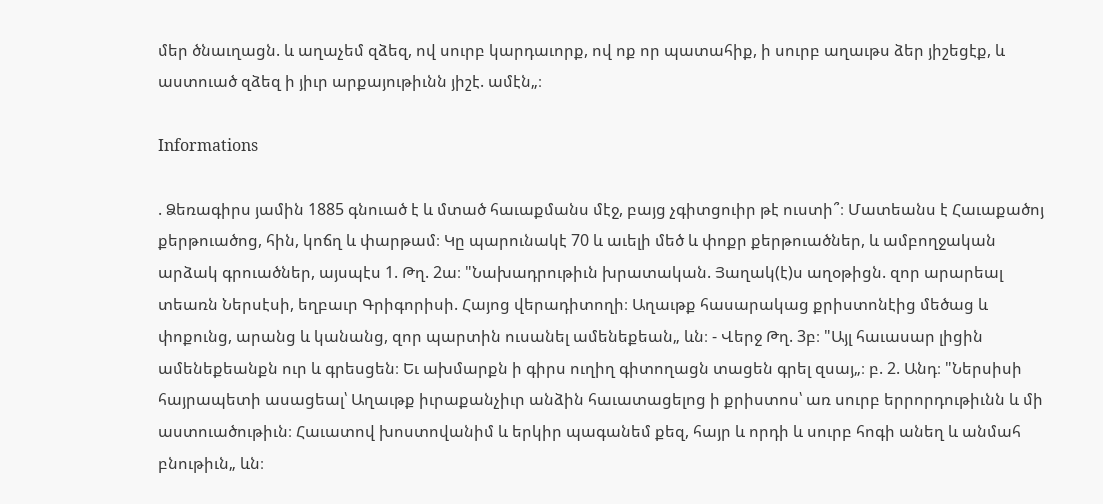մեր ծնաւղացն. և աղաչեմ զձեզ, ով սուրբ կարդաւորք, ով ոք որ պատահիք, ի սուրբ աղաւթս ձեր յիշեցէք, և աստուած զձեզ ի յիւր արքայութիւնն յիշէ. ամէն„։

Informations

. Ձեռագիրս յամին 1885 գնուած է և մտած հաւաքմանս մէջ, բայց չգիտցուիր թէ ուստի՞։ Մատեանս է Հաւաքածոյ քերթուածոց, հին, կոճղ և փարթամ։ Կը պարունակէ 70 և աւելի մեծ և փոքր քերթուածներ, և ամբողջական արձակ գրուածներ, այսպէս 1. Թղ. 2ա։ "Նախադրութիւն խրատական. Յաղակ(է)ս աղօթիցն. զոր արարեալ տեառն Ներսէսի, եղբաւր Գրիգորիսի. Հայոց վերադիտողի։ Աղաւթք հասարակաց քրիստոնէից մեծաց և փոքունց, արանց և կանանց, զոր պարտին ուսանել ամենեքեան„ ևն։ - Վերջ Թղ. 3բ։ "Այլ հաւասար լիցին ամենեքեանքն ուր և գրեսցեն։ Եւ ախմարքն ի գիրս ուղիղ գիտողացն տացեն գրել զսայ„։ բ. 2. Անդ։ "Ներսիսի հայրապետի ասացեալ՝ Աղաւթք իւրաքանչիւր անձին հաւատացելոց ի քրիստոս՝ առ սուրբ երրորդութիւնն և մի աստուածութիւն։ Հաւատով խոստովանիմ և երկիր պագանեմ քեզ, հայր և որդի և սուրբ հոգի անեղ և անմահ բնութիւն„ ևն։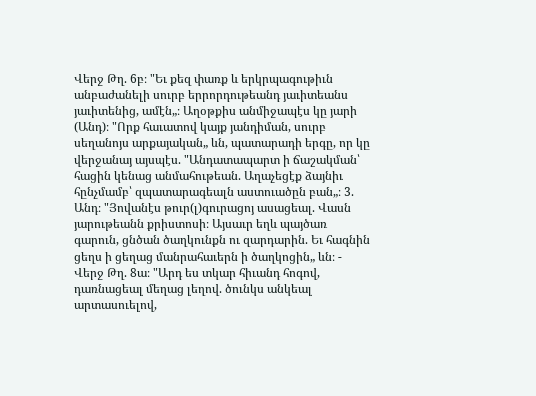Վերջ Թղ. 6բ։ "Եւ քեզ փառք և երկրպագութիւն անբաժանելի սուրբ երրորդութեանդ յաւիտեանս յաւիտենից, ամէն„։ Աղօթքիս անմիջապէս կը յարի (Անդ)։ "Որք հաւատով կայք յանդիման, սուրբ սեղանոյս արքայական„ ևն, պատարադի երգը, որ կը վերջանայ այսպէս. "Անդատապարտ ի ճաշակման՝ հացին կենաց անմահութեան. Աղաչեցէք ձայնիւ հընչմամբ՝ զպատարագեալն աստուածըն բան„։ 3. Անդ։ "Յովանէս թուր(լ)գուրացոյ ասացեալ. Վասն յարութեանն քրիստոսի։ Այսաւր եղև պայծառ գարուն, ցնծան ծաղկունքն ու զարդարին. Եւ հագնին ցեղս ի ցեղաց մանրահաւերն ի ծաղկոցին„ ևն։ - Վերջ Թղ. 8ա։ "Արդ ես տկար հիւանդ հոգով, դառնացեալ մեղաց լեղով. ծունկս անկեալ արտասուելով,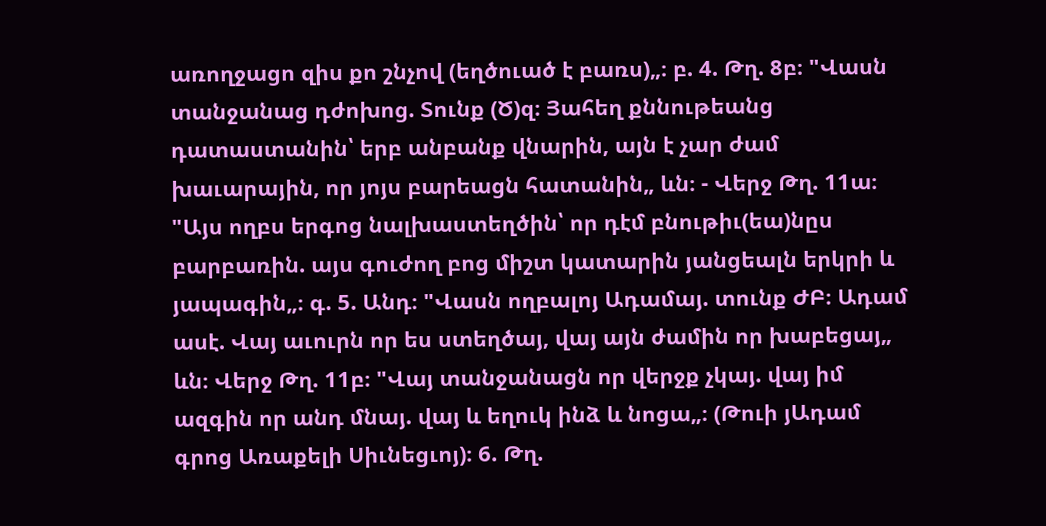առողջացո զիս քո շնչով (եղծուած է բառս)„։ բ. 4. Թղ. 8բ։ "Վասն տանջանաց դժոխոց. Տունք (Ծ)զ։ Յահեղ քննութեանց դատաստանին՝ երբ անբանք վնարին, այն է չար ժամ խաւարային, որ յոյս բարեացն հատանին„ ևն։ - Վերջ Թղ. 11ա։ "Այս ողբս երգոց նալխաստեղծին՝ որ դէմ բնութիւ(եա)նըս բարբառին. այս գուժող բոց միշտ կատարին յանցեալն երկրի և յապագին„։ գ. 5. Անդ։ "Վասն ողբալոյ Ադամայ. տունք ԺԲ։ Ադամ ասէ. Վայ աւուրն որ ես ստեղծայ, վայ այն ժամին որ խաբեցայ„ ևն։ Վերջ Թղ. 11բ։ "Վայ տանջանացն որ վերջք չկայ. վայ իմ ազգին որ անդ մնայ. վայ և եղուկ ինձ և նոցա„։ (Թուի յԱդամ գրոց Առաքելի Սիւնեցւոյ)։ 6. Թղ.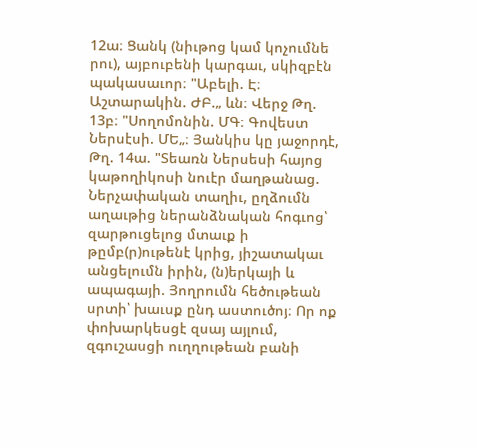12ա։ Ցանկ (նիւթոց կամ կոչումնե րու), այբուբենի կարգաւ, սկիզբէն պակասաւոր։ "Աբելի. Է։ Աշտարակին. ԺԲ.„ ևն։ Վերջ Թղ. 13բ։ "Սողոմոնին. ՄԳ։ Գովեստ Ներսէսի. ՄԵ„։ Յանկիս կը յաջորդէ, Թղ. 14ա. "Տեառն Ներսեսի հայոց կաթողիկոսի նուէր մաղթանաց. Ներչափական տաղիւ, ըղձումն աղաւթից ներանձնական հոգւոց՝ զարթուցելոց մտաւք ի թըմբ(ր)ութենէ կրից, յիշատակաւ անցելումն իրին, (ն)երկայի և ապագայի. Յողրումն հեծութեան սրտի՝ խաւսք ընդ աստուծոյ։ Որ ոք փոխարկեսցէ զսայ այլում, զգուշասցի ուղղութեան բանի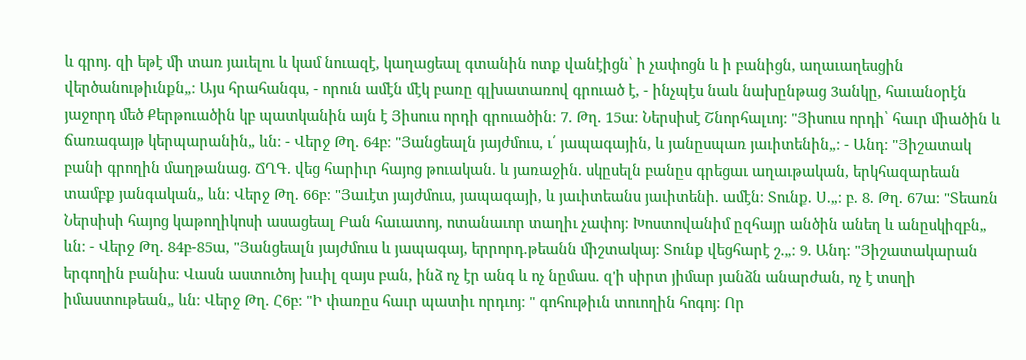և գրոյ. զի եթէ մի տառ յաւելու և կամ նուազէ, կաղացեալ գտանին ոտք վանէիցն՝ ի չափոցն և ի բանիցն, աղաւաղեսցին վերծանութիւնքն„։ Այս հրահանգս, - որուն ամէն մէկ բառը գլխատառով գրուած է, - ինչպէս նաև նախընթաց 3անկը, հաւանօրէն յաջորդ մեծ Քերթուածին կբ պատկանին այն է Յիսուս որդի գրուածին։ 7. Թղ. 15ա։ Ներսիսէ Շնորհալւոյ։ "Յիսուս որդի՝ հաւր միածին և ճառագայթ կերպարանին„ ևն։ - Վերջ Թղ. 64բ։ "Յանցեալն յայժմուս, ւ՛ յապագային, և յանըսպառ յաւիտենին„։ - Անդ։ "Յիշատակ բանի գրողին մաղթանաց. ՃՂԳ. վեց հարիւր հայոց թուական. և յառաջին. սկըսելն բանըս գրեցաւ աղաւթական, երկհազարեան տամբք յանգական„ ևն։ Վերջ Թղ. 66բ։ "Յաւէտ յայժմուս, յապագայի, և յաւիտեանս յաւիտենի. ամէն։ Տունք. Ս.„։ բ. 8. Թղ. 67ա։ "Տեառն Ներսիսի հայոց կաթողիկոսի ասացեալ Բան հաւատոյ, ոտանաւոր տաղիւ չափոյ։ Խոստովանիմ ըզհայր անծին անեղ և անըսկիզբն„ ևն։ - Վերջ Թղ. 84բ-85ա, "Յանցեալն յայժմուս և յապագայ, երրորդ.թեանն միշտակայ։ Տունք վեցհարէ շ.„։ 9. Անդ։ "Յիշատակարան երգողին բանիս։ Վասն աստուծոյ խււիլ զայս բան, ինձ ոչ էր անգ և ոչ նըմաս. զ'ի սիրտ յիմար յանձն անարժան, ոչ է տսղի իմաստութեան„ ևն։ Վերջ Թղ. Հ6բ։ "Ի փառըս հաւր պատիւ որդւոյ։ " գոհութիւն տուողին հոգոյ։ Որ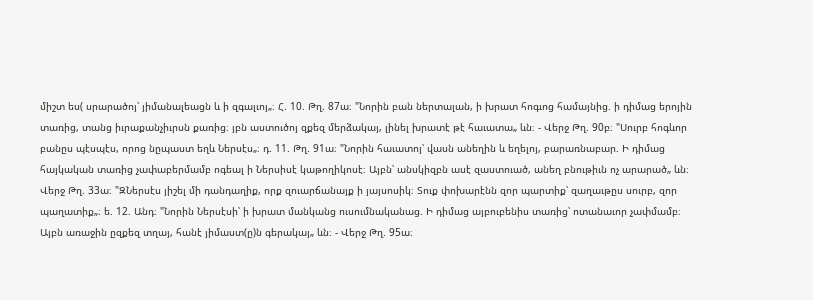միշտ ես( սրարածոյ՝ յիմանալեացն և ի զգալւոյ„։ Հ. 10. Թղ. 87ա։ "Նորին բան ներտալան, ի խրատ հոգւոց համայնից. ի դիմաց երոյին տառից, տանց իւրաքանչիւրսն քառից։ յբն աստուծոյ զքեզ մերձակայ, լինել խրատէ թէ հաւատա„ ևն։ - Վերջ Թղ. 90բ։ "Սուրբ հոգևոր բանըս պէսպէս, որոց նըպաստ եղև Ներսէս„։ դ. 11. Թղ. 91ա։ "Նորին հաւատոյ՝ վասն անեղին և եղելոյ, բարառնաբար. Ի դիմաց հայկական տառից չափաբերմամբ ոգեալ ի Ներսիսէ կաթողիկոսէ։ Այբն՝ անսկիզբն ասէ զաստուած, անեղ բնութիւն ոչ արարած„ ևն։ Վերջ Թղ. 33ա։ "ԶՆերսէս յիշել մի դանդաղիք, որք զուարճանայք ի յայսոսիկ։ Տուք փոխարէնն զոր պարտիք՝ զաղաւթըս սուրբ, զոր պաղատիք„։ ե. 12. Անդ։ "Նորին Ներսէսի՝ ի խրատ մանկանց ուսումնականաց. Ի դիմաց այբուբենիս տառից՝ ոտանաւոր չափմամբ։ Այբն առաջին ըզքեզ տղայ, հանէ յիմաստ(ը)ն գերակայ„ ևն։ - Վերջ Թղ. 95ա։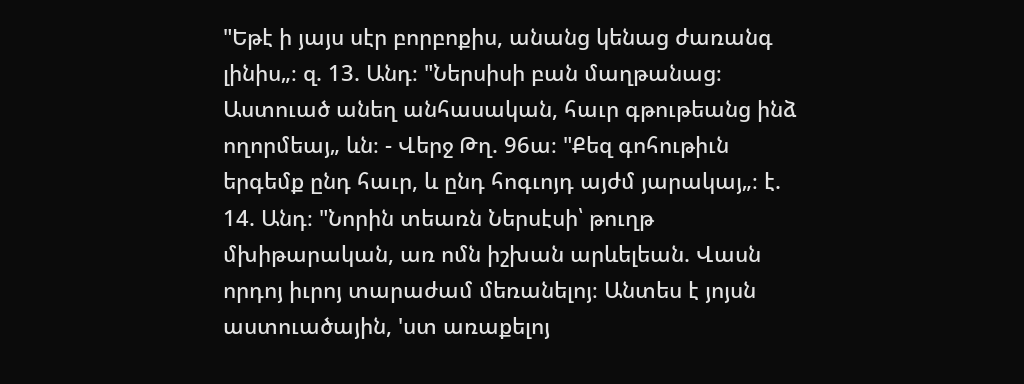"Եթէ ի յայս սէր բորբոքիս, անանց կենաց ժառանգ լինիս„։ զ. 13. Անդ։ "Ներսիսի բան մաղթանաց։ Աստուած անեղ անհասական, հաւր գթութեանց ինձ ողորմեայ„ ևն։ - Վերջ Թղ. 96ա։ "Քեզ գոհութիւն երգեմք ընդ հաւր, և ընդ հոգւոյդ այժմ յարակայ„։ է. 14. Անդ։ "Նորին տեառն Ներսէսի՝ թուղթ մխիթարական, առ ոմն իշխան արևելեան. Վասն որդոյ իւրոյ տարաժամ մեռանելոյ։ Անտես է յոյսն աստուածային, 'ստ առաքելոյ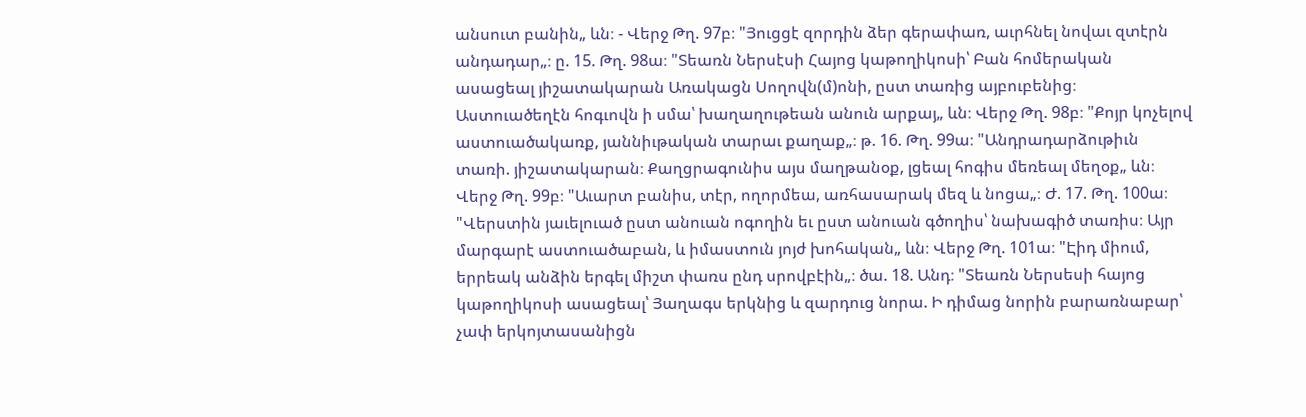անսուտ բանին„ ևն։ - Վերջ Թղ. 97բ։ "Յուցցէ զորդին ձեր գերափառ, աւրհնել նովաւ զտէրն անդադար„։ ը. 15. Թղ. 98ա։ "Տեառն Ներսէսի Հայոց կաթողիկոսի՝ Բան հոմերական ասացեալ յիշատակարան Առակացն Սողովն(մ)ոնի, ըստ տառից այբուբենից։ Աստուածեղէն հոգւովն ի սմա՝ խաղաղութեան անուն արքայ„ ևն։ Վերջ Թղ. 98բ։ "Քոյր կոչելով աստուածակառք, յաննիւթական տարաւ քաղաք„։ թ. 16. Թղ. 99ա։ "Անդրադարձութիւն տառի. յիշատակարան։ Քաղցրագունիս այս մաղթանօք, լցեալ հոգիս մեռեալ մեղօք„ ևն։ Վերջ Թղ. 99բ։ "Աւարտ բանիս, տէր, ողորմեա, առհասարակ մեզ և նոցա„։ Ժ. 17. Թղ. 100ա։ "Վերստին յաւելուած ըստ անուան ոգողին եւ ըստ անուան գծողիս՝ նախագիծ տառիս։ Այր մարգարէ աստուածաբան, և իմաստուն յոյժ խոհական„ ևն։ Վերջ Թղ. 101ա։ "Էիդ միում, երրեակ անձին երգել միշտ փառս ընդ սրովբէին„։ ծա. 18. Անդ։ "Տեառն Ներսեսի հայոց կաթողիկոսի ասացեալ՝ Յաղագս երկնից և զարդուց նորա. Ի դիմաց նորին բարառնաբար՝ չափ երկոյտասանիցն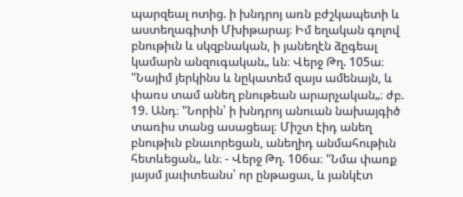պարզեալ ոտից. ի խնդրոյ առն բժշկապետի և աստեղագիտի Մխիթարայ։ Իմ եղական գոլով բնութիւն և սկզբնական, ի յանեղէն ձըգեալ կամարն անզուգական„ ևն։ Վերջ Թղ. 105ա։ "Նայիմ յերկինս և նըկատեմ զայս ամենայն, և փառս տամ անեղ բնութեան արարչական„։ ժբ. 19. Անդ։ "Նորին՝ ի խնդրոյ անուան նախայգիծ տառիս տանց ասացեալ։ Միշտ էիդ անեղ բնութիւն բնաւորեցան, անեղիդ անմահութիւն հետևեցան„ ևն։ - Վերջ Թղ. 106ա։ "Նմա փառք յայսմ յաւիտեանս՝ որ ընթացաւ, և յանկէտ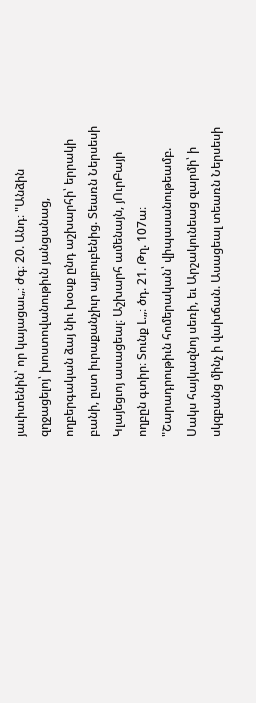յաւիտենին՝ որ կայացաւ„։ ժգ։ 20. Անդ։ "Անձին զղջացելոյ՝ խոստովանութիւն յանցանաց, ողբերգական ձայ նիւ խօսք ընդ աշխարհի՝ երրակի բանի, ըստ իւրաքանչիւր այբուբենից. Տեառն Ներսեսի Կլայեցւոյ ասացեալ։ Աշխարհ ամենայն, յՈւրԲայի ողբըն գտիր։ Տունք Լ.„։ ծդ. 21. Թղ. 107ա։ "Շարադրութիւն հոմերական՝ վիպասանութեամբ. Սակս հայկազնոյ սեռի, եւ Արշակունեաց զարմի՝ ի սկզբանց մինչ ի վախճան. Ասացեալ տեառն Ներսեսի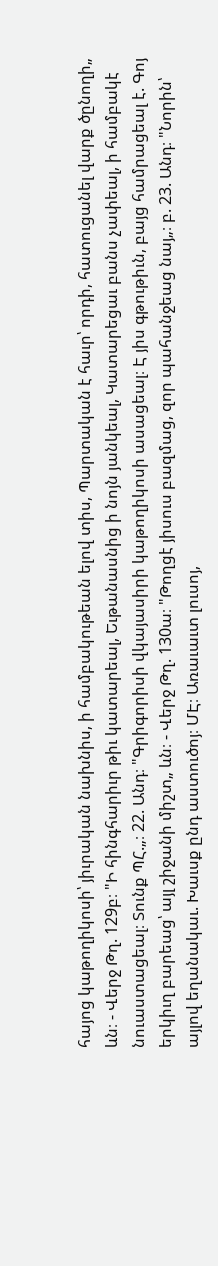հայոց կաթողիկոսի՝ յիւրական նախնիս, ի համբակութեան ելով տիս, Պարտական է հաւր՝ որդի, հատուցանել վարք ծընողի„ ևն։ - Վերջ Թղ. 129բ։ "Ի հինգհարիւր թիւ կատարեալ, Եւթանասնից ի նոյն յանկեալ, Կատարեցաւ բանս չափեալ, ի համբակէ նուաստացեալ։ Տունք ՊՀ.„։ 22. Անդ։ "Գրիգորիսի վկայասիրի կաթողիկոսի ասացեալ։ Է յիս գթութիւն, բայց համրացեալ է. Գոյ երկիւղ բարեաց՝ այլ շիջանի միշտ„ ևն։ - Վերջ Թղ. 130ա։ "Թողցէ յիսուս բազմաց, զոր պահանջեաց նայ„։ բ. 23. Անդ։ "Նորին՝ այլով եղանակաւ. Խաւսք ընդ աստուծոյ։ ՄԷ։ Առաւաւտ լուսոյ,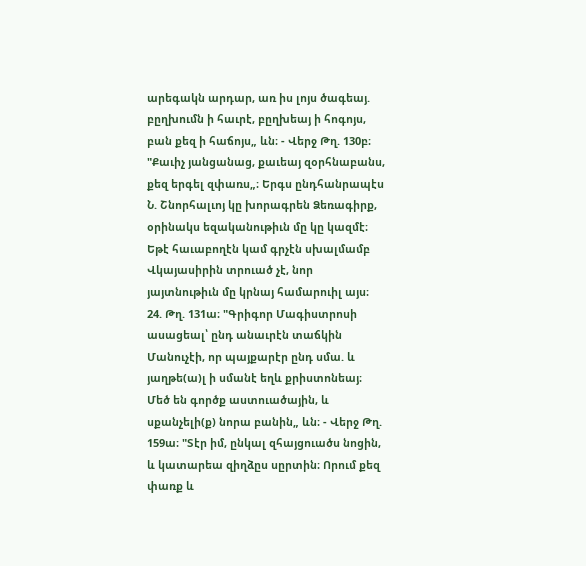արեգակն արդար, առ իս լոյս ծագեայ. բըղխումն ի հաւրէ, բըղխեայ ի հոգոյս, բան քեզ ի հաճոյս„ ևն։ - Վերջ Թղ. 130բ։ "Քաւիչ յանցանաց, քաւեայ զօրհնաբանս, քեզ երգել զփառս„։ Երգս ընդհանրապէս Ն. Շնորհալւոյ կը խորագրեն Ձեռագիրք, օրինակս եզականութիւն մը կը կազմէ։ Եթէ հաւաբողէն կամ գրչէն սխալմամբ Վկայասիրին տրուած չէ, նոր յայտնութիւն մը կրնայ համարուիլ այս։ 24. Թղ. 131ա։ "Գրիգոր Մագիստրոսի ասացեալ՝ ընդ անաւրէն տաճկին Մանուչէի, որ պայքարէր ընդ սմա. և յաղթե(ա)լ ի սմանէ եղև քրիստոնեայ։ Մեծ են գործք աստուածային, և սքանչելի(ք) նորա բանին„ ևն։ - Վերջ Թղ. 159ա։ "Տէր իմ, ընկալ զհայցուածս նոցին, և կատարեա զիղձըս սըրտին։ Որում քեզ փառք և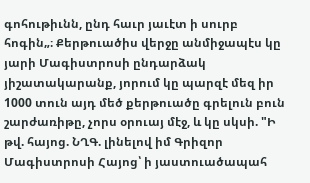գոհութիւնն, ընդ հաւր յաւէտ ի սուրբ հոգին„։ Քերթուածիս վերջը անմիջապէս կը յարի Մագիստրոսի ընդարձակ յիշատակարանք, յորում կը պարզէ մեզ իր 1000 տուն այդ մեծ քերթուածը գրելուն բուն շարժառիթը, չորս օրուայ մէջ, և կը սկսի. "Ի թվ. հայոց. ՆՂԳ. լինելով իմ Գրիզոր Մագիստրոսի Հայոց՝ ի յաստուածապահ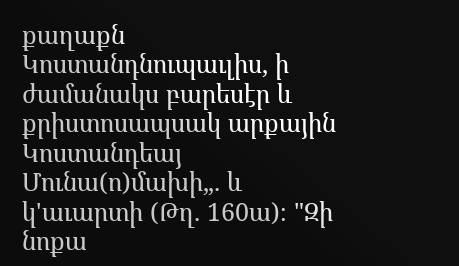քաղաքն Կոստանդնուպաւլիս, ի ժամանակս բարեսէր և քրիստոսապսակ արքային Կոստանդեայ Մունա(ո)մախի„. և կ'աւարտի (Թղ. 160ա)։ "Զի նոքա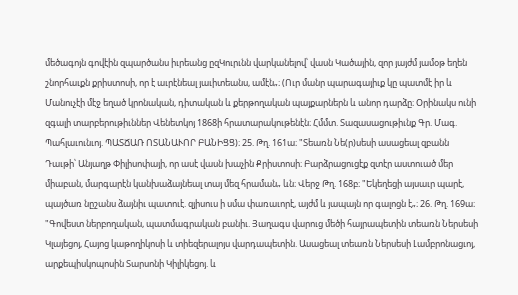մեծագոյն գովէին զպարծանս իւրեանց ըզԿուրւնն վարկանելով՝ վասն Կածային, զոր յայժմ յամօթ եղեն շնորհաւքն քրիստոսի, որ է աւրէնեալ յաւիտեանս, ամէն„։ (Ուր մանր պարագայիւք կը պատմէ իր և Մանուչէի մէջ եղած կրոնական, դիտական և քերթողական պայքարներն և անոր դարձը։ Օրինակս ունի զգալի տարբերութիւններ Վենետկոյ 1868ի հրատարակութենէն։ Հմմտ. Տազասացութիւնք Գր. Մագ. Պահլաւունւոյ. ՊԱՏՃԱՌ ՈՏԱՆԱՒՈՐ ԲԱՆԻՑՑ)։ 25. Թղ. 161ա։ "Տեառն Նե(ր)սեսի ասացեալ զբանն Դաւթի՝ Անյաղթ Փիլիսոփայի, որ ասէ վասն խաչին Քրիստոսի։ Բարձրացուցէք զտէր աստուած մեր միաբան, մարգարէն կանխաձայնեալ տայ մեզ հրաման„ ևն։ Վերջ Թղ. 168բ։ "Եկեղեցի այսաւր պարէ, պայծառ նըշանս ձայնիւ պատուէ. զյիսուս ի սմա փառաւորէ, այժմ և յապայն որ գալոցն է„։ 26. Թղ. 169ա։ "Գովեստ ներբողական, պատմագրական բանիւ. Յաղագս վարուց մեծի հայրապետին տեառն Ներսեսի Կլայեցոյ, Հայոց կաթողիկոսի և տիեզերալոյս վարդապետին. Ասացեալ տեառն Ներսեսի Լամբրոնացւոյ, արքեպիսկոպոսին Տարսոնի Կիլիկեցոյ. և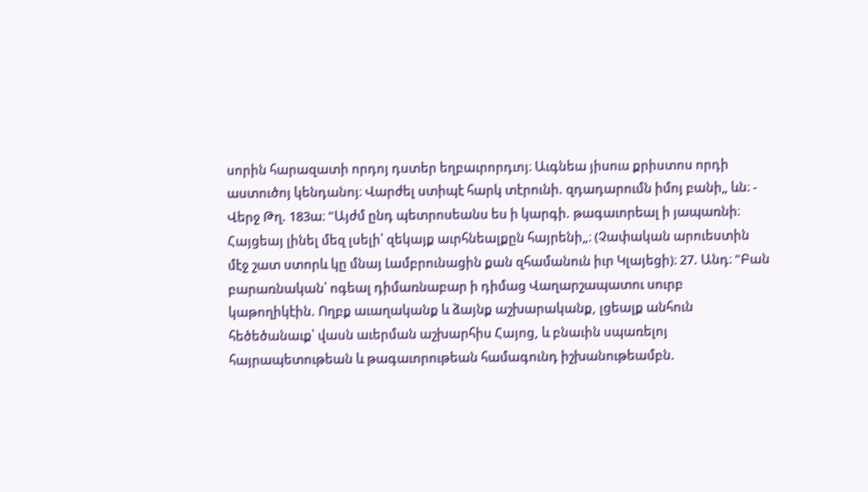սորին հարազատի որդոյ դստեր եղբաւրորդւոյ։ Աւգնեա յիսուս քրիստոս որդի աստուծոյ կենդանոյ։ Վարժել ստիպէ հարկ տէրունի. զդադարումն իմոյ բանի„ ևն։ - Վերջ Թղ. 183ա։ "Այժմ ընդ պետրոսեանս ես ի կարգի. թագաւորեալ ի յապառնի։ Հայցեայ լինել մեզ լսելի՝ զեկայք աւրհնեալքըն հայրենի„։ (Չափական արուեստին մէջ շատ ստորև կը մնայ Լամբրունացին քան զհամանուն իւր Կլայեցի)։ 27. Անդ։ "Բան բարառնական՝ ոգեալ դիմառնաբար ի դիմաց Վաղարշապատու սուրբ կաթողիկէին. Ողբք աւաղականք և ձայնք աշխարականք, լցեալք անհուն հեծեծանաւք՝ վասն աւերման աշխարհիս Հայոց, և բնաւին սպառելոյ հայրապետութեան և թագաւորութեան համագունդ իշխանութեամբն.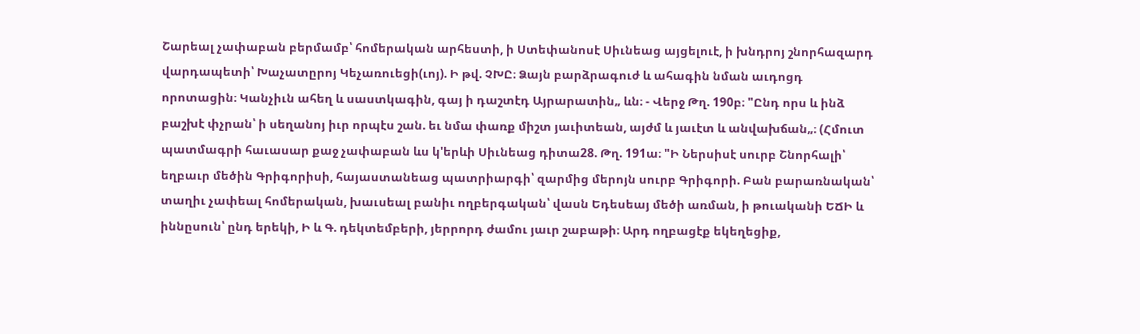Շարեալ չափաբան բերմամբ՝ հոմերական արհեստի, ի Ստեփանոսէ Սիւնեաց այցելուէ, ի խնդրոյ շնորհազարդ վարդապետի՝ Խաչատըրոյ Կեչառուեցի(ւոյ). Ի թվ. ՉԽԸ։ Ձայն բարձրագուժ և ահագին նման աւդոցդ որոտացին։ Կանչիւն ահեղ և սաստկագին, գայ ի դաշտէդ Այրարատին„ ևն։ - Վերջ Թղ. 190բ։ "Ընդ որս և ինձ բաշխէ փչրան՝ ի սեղանոյ իւր որպէս շան. եւ նմա փառք միշտ յաւիտեան, այժմ և յաւէտ և անվախճան„։ (Հմուտ պատմագրի հաւասար քաջ չափաբան ևս կ'երևի Սիւնեաց դիտա28. Թղ. 191ա։ "Ի Ներսիսէ սուրբ Շնորհալի՝ եղբաւր մեծին Գրիգորիսի, հայաստանեաց պատրիարգի՝ զարմից մերոյն սուրբ Գրիգորի. Բան բարառնական՝ տաղիւ չափեալ հոմերական, խաւսեալ բանիւ ողբերգական՝ վասն Եդեսեայ մեծի առման, ի թուականի ԵՃԻ և իննըսուն՝ ընդ երեկի, Ի և Գ. դեկտեմբերի, յերրորդ ժամու յաւր շաբաթի։ Արդ ողբացէք եկեղեցիք,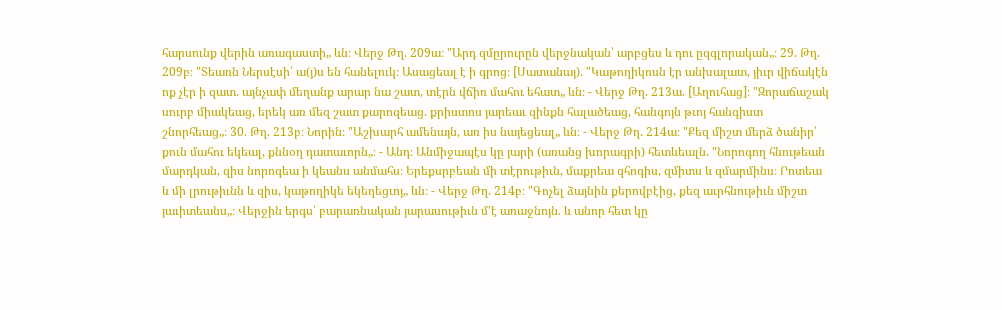հարսունք վերին առագաստի„ ևն։ Վերջ Թղ. 209ա։ "Արդ զմըրուրըն վերջնական՝ արբցես և դու ըզգլորական„։ 29. Թղ. 209բ։ "Տեառն Ներսէսի՝ ա(յ)ս են հանելուկ։ Ասացեալ է ի գրոց։ [Սատանայ). "Կաթողիկոսն էր անխալատ, յիւր վիճակէն ոք չէր ի զատ. այնչափ մեղանք արար նա շատ, տէրն վճիռ մահու եհատ„ ևն։ - Վերջ Թղ. 213ա. [Աղուհաց]։ "Զորաճաշակ սուրբ միակեաց, երեկ առ մեզ շատ քարոզեաց. քրիստոս յարեաւ զինքն հալածեաց, հանգոյն թւոյ հանգիստ շնորհեաց„։ 30. Թղ. 213բ։ Նորին։ "Աշխարհ ամենայն, առ իս նայեցեալ„ ևն։ - Վերջ Թղ. 214ա։ "Քեզ միշտ մերձ ծանիր՝ քուն մահու եկեալ, քննօղ դատաւորն„։ - Անդ։ Անմիջապէս կը յարի (առանց խորագրի) հետևեալն. "Նորոգող հնութեան մարդկան, զիս նորոգեա ի կեանս անմահս։ Երեքսրբեան մի տէրութիւն, մաքրեա զհոգիս, զմիտս և զմարմինս։ Րոտեա և մի լրութիւնն և զիս, կաթողիկե եկեղեցւոյ„ ևն։ - Վերջ Թղ. 214բ։ "Գոչել ձայնին քերովբէից, քեզ աւրհնութիւն միշտ յաւիտեանս„։ Վերջին երգս՝ բարառնական յարասութիւն մ'է առաջնոյն. և անոր հետ կը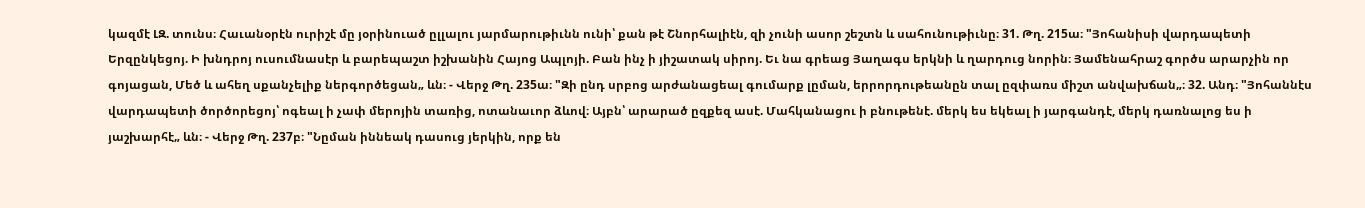կազմէ ԼԶ. տունս։ Հաւանօրէն ուրիշէ մը յօրինուած ըլլալու յարմարութիւնն ունի՝ քան թէ Շնորհալիէն, զի չունի ասոր շեշտն և սահունութիւնը։ 31. Թղ. 215ա։ "Յոհանիսի վարդապետի Երզընկեցոյ. Ի խնդրոյ ուսումնասէր և բարեպաշտ իշխանին Հայոց Ապլոյի. Բան ինչ ի յիշատակ սիրոյ. Եւ նա գրեաց Յաղագս երկնի և ղարդուց նորին։ Յամենահրաշ գործս արարչին որ գոյացան, Մեծ և ահեղ սքանչելիք ներգործեցան„ ևն։ - Վերջ Թղ. 235ա։ "Զի ընդ սրբոց արժանացեալ գումարք լըման, երրորդութեանըն տալ ըզփառս միշտ անվախճան„։ 32. Անդ։ "Յոհաննէս վարդապետի ծործորեցոյ՝ ոգեալ ի չափ մերոյին տառից, ոտանաւոր ձևով։ Այբն՝ արարած ըզքեզ ասէ. Մահկանացու ի բնութենէ. մերկ ես եկեալ ի յարգանդէ, մերկ դառնալոց ես ի յաշխարհէ„ ևն։ - Վերջ Թղ. 237բ։ "Նըման իննեակ դասուց յերկին, որք են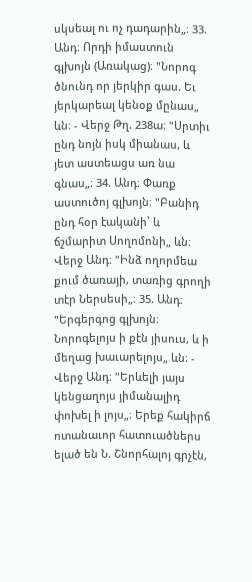սկսեալ ու ոչ դադարին„։ 33. Անդ։ Որդի իմաստուն գլխոյն (Առակաց)։ "Նորոգ ծնունդ որ յերկիր գաս. Եւ յերկարեալ կենօք մընաս„ ևն։ - Վերջ Թղ. 238ա։ "Սրտիւ ընդ նոյն իսկ միանաս, և յետ աստեացս առ նա գնաս„։ 34. Անդ։ Փառք աստուծոյ գլխոյն։ "Բանիդ ընդ հօր էականի՝ և ճշմարիտ Սողոմոնի„ ևն։ Վերջ Անդ։ "Ինձ ողորմեա քում ծառայի, տառից գրողի տէր Ներսեսի„։ 35. Անդ։ "Երգերգոց գլխոյն։ Նորոգելոյս ի քէն յիսուս, և ի մեղաց խաւարելոյս„ ևն։ - Վերջ Անդ։ "Երևելի յայս կենցաղոյս յիմանալիդ փոխել ի լոյս„։ Երեք հակիրճ ոտանաւոր հատուածներս ելած են Ն. Շնորհալոյ գրչէն,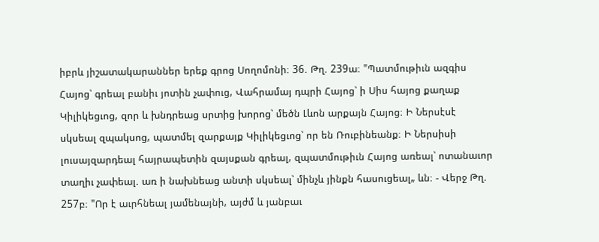իբրև յիշատակարաններ երեք գրոց Սողոմոնի։ 36. Թղ. 239ա։ "Պատմութիւն ազգիս Հայոց՝ գրեալ բանիւ յոտին չափուց, Վահրամայ դպրի Հայոց՝ ի Սիս հայոց քաղաք Կիլիկեցւոց, զոր և խնդրեաց սրտից խորոց՝ մեծն Լևոն արքայն Հայոց։ Ի Ներսէսէ սկսեալ զպակսոց, պատմել զարքայք Կիլիկեցւոց՝ որ են Ռուբինեանք։ Ի Ներսիսի լուսայզարդեալ հայրապետին զայսքան գրեալ, զպատմութիւն Հայոց առեալ՝ ոտանաւոր տաղիւ չափեալ. առ ի նախնեաց անտի սկսեալ՝ մինչև յինքն հասուցեալ„ ևն։ - Վերջ Թղ. 257բ։ "Որ է աւրհնեալ յամենայնի, այժմ և յանբաւ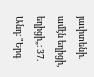յաւիտենի. ամէն եղիցի, եղիցի„։ 37. Անդ։ "Երգ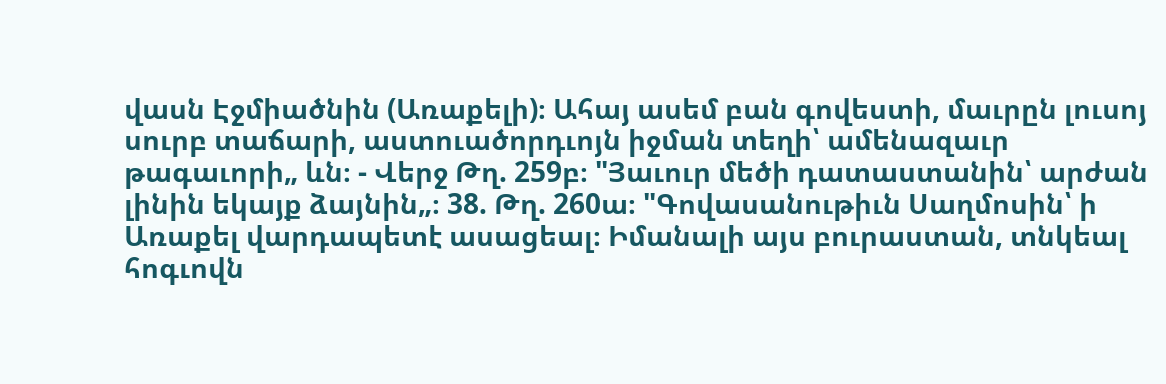վասն Էջմիածնին (Առաքելի)։ Ահայ ասեմ բան գովեստի, մաւրըն լուսոյ սուրբ տաճարի, աստուածորդւոյն իջման տեղի՝ ամենազաւր թագաւորի„ ևն։ - Վերջ Թղ. 259բ։ "Յաւուր մեծի դատաստանին՝ արժան լինին եկայք ձայնին„։ 38. Թղ. 260ա։ "Գովասանութիւն Սաղմոսին՝ ի Առաքել վարդապետէ ասացեալ։ Իմանալի այս բուրաստան, տնկեալ հոգւովն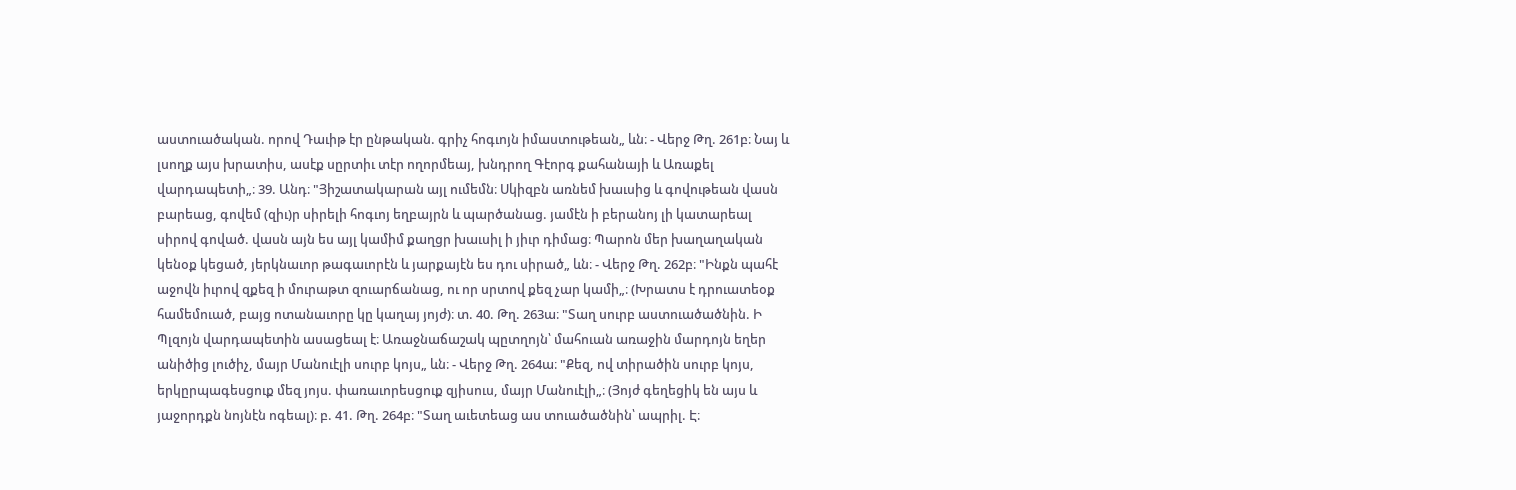աստուածական. որով Դաւիթ էր ընթական. գրիչ հոգւոյն իմաստութեան„ ևն։ - Վերջ Թղ. 261բ։ Նայ և լսողք այս խրատիս, ասէք սըրտիւ տէր ողորմեայ, խնդրող Գէորգ քահանայի և Առաքել վարդապետի„։ 39. Անդ։ "Յիշատակարան այլ ումեմն։ Սկիզբն առնեմ խաւսից և գովութեան վասն բարեաց, գովեմ (զիւ)ր սիրելի հոգւոյ եղբայրն և պարծանաց. յամէն ի բերանոյ լի կատարեալ սիրով գոված. վասն այն ես այլ կամիմ քաղցր խաւսիլ ի յիւր դիմաց։ Պարոն մեր խաղաղական կենօք կեցած, յերկնաւոր թագաւորէն և յարքայէն ես դու սիրած„ ևն։ - Վերջ Թղ. 262բ։ "Ինքն պահէ աջովն իւրով զքեզ ի մուրաթտ զուարճանաց, ու որ սրտով քեզ չար կամի„։ (Խրատս է դրուատեօք համեմուած, բայց ոտանաւորը կը կաղայ յոյժ)։ տ. 40. Թղ. 263ա։ "Տաղ սուրբ աստուածածնին. Ի Պլզոյն վարդապետին ասացեալ է։ Առաջնաճաշակ պըտղոյն՝ մահուան առաջին մարդոյն եղեր անիծից լուծիչ, մայր Մանուէլի սուրբ կոյս„ ևն։ - Վերջ Թղ. 264ա։ "Քեզ, ով տիրածին սուրբ կոյս, երկըրպագեսցուք մեզ յոյս. փառաւորեսցուք զյիսուս, մայր Մանուէլի„։ (Յոյժ գեղեցիկ են այս և յաջորդքն նոյնէն ոգեալ)։ բ. 41. Թղ. 264բ։ "Տաղ աւետեաց աս տուածածնին՝ ապրիլ. Է։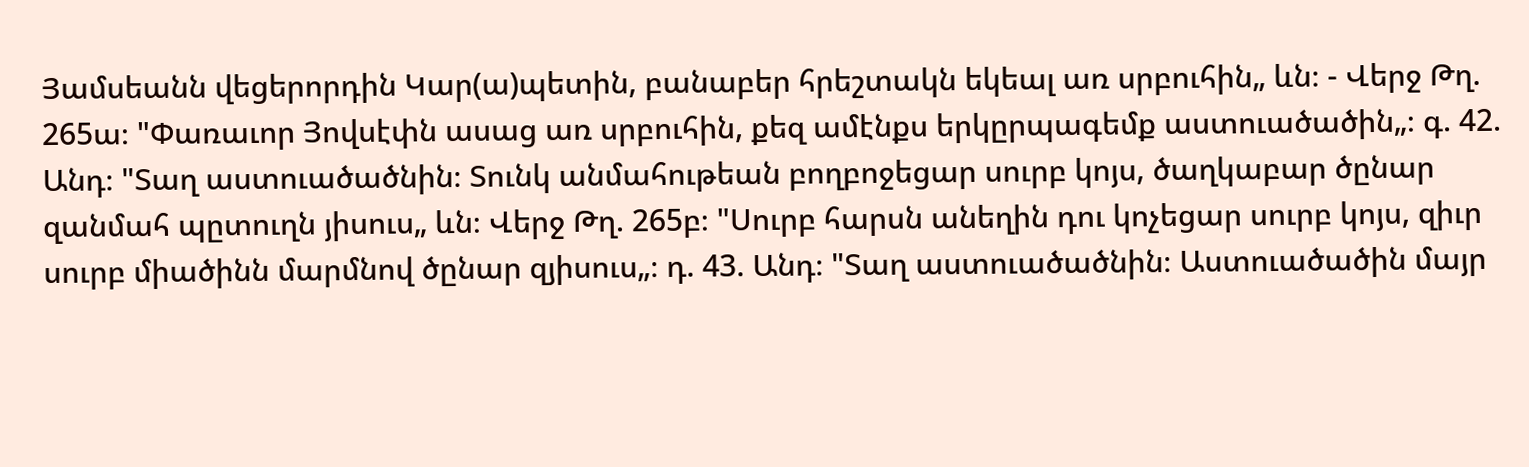Յամսեանն վեցերորդին Կար(ա)պետին, բանաբեր հրեշտակն եկեալ առ սրբուհին„ ևն։ - Վերջ Թղ. 265ա։ "Փառաւոր Յովսէփն ասաց առ սրբուհին, քեզ ամէնքս երկըրպագեմք աստուածածին„։ գ. 42. Անդ։ "Տաղ աստուածածնին։ Տունկ անմահութեան բողբոջեցար սուրբ կոյս, ծաղկաբար ծընար զանմահ պըտուղն յիսուս„ ևն։ Վերջ Թղ. 265բ։ "Սուրբ հարսն անեղին դու կոչեցար սուրբ կոյս, զիւր սուրբ միածինն մարմնով ծընար զյիսուս„։ դ. 43. Անդ։ "Տաղ աստուածածնին։ Աստուածածին մայր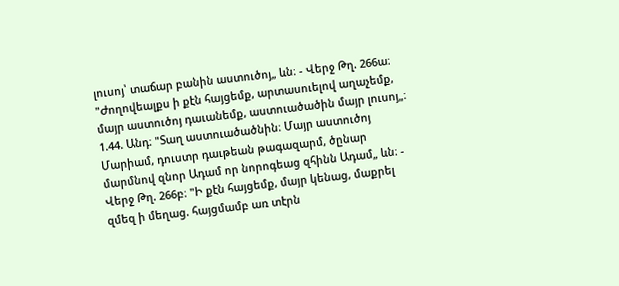լուսոյ՝ տաճար բանին աստուծոյ„ ևն։ - Վերջ Թղ. 266ա։ "Ժողովեալքս ի քէն հայցեմք, արտասուելով աղաչեմք, մայր աստուծոյ դաւանեմք, աստուածածին մայր լուսոյ„։ 1.44. Անդ։ "Տաղ աստուածածնին։ Մայր աստուծոյ Մարիամ, դուստր դաւթեան թագազարմ, ծընար մարմնով զնոր Ադամ որ նորոգեաց զհինն Ադամ„ ևն։ - Վերջ Թղ. 266բ։ "Ի քէն հայցեմք, մայր կենաց, մաքրել զմեզ ի մեղաց. հայցմամբ առ տէրն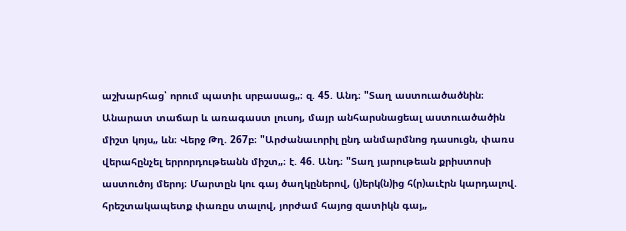աշխարհաց՝ որում պատիւ սրբասաց„։ զ. 45. Անդ։ "Տաղ աստուածածնին։ Անարատ տաճար և առագաստ լուսոյ, մայր անհարսնացեալ աստուածածին միշտ կոյս„ ևն։ Վերջ Թղ. 267բ։ "Արժանաւորիլ ընդ անմարմնոց դասուցն, փառս վերահընչել երրորդութեանն միշտ„։ է. 46. Անդ։ "Տաղ յարութեան քրիստոսի աստուծոյ մերոյ։ Մարտըն կու գայ ծաղկըներով, (յ)երկ(ն)ից հ(ր)աւէրն կարդալով. հրեշտակապետք փառըս տալով, յորժամ հայոց զատիկն գայ„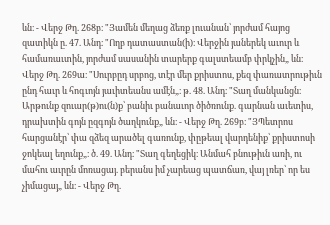ևն։ - Վերջ Թղ. 268բ։ "Յամեն մեղաց ձեռք լուանան՝ յորժամ հայոց զատիկն ը. 47. Անդ։ "Ողբ դատաստան(ի)։ Վերջին յաներեկ աւուր և համառաւտին, յորժամ սասանին տարերք գալստեամբ փրկչին„ ևն։ Վերջ Թղ. 269ա։ "Սուրբըդ սրբոց, տէր մեր քրիստոս, քեզ փառատրութիւն ընդ հաւր և հոգւոյն յաւիտեանս ամէն„։ թ. 48. Անդ։ "Տաղ մանկանցն։ Արթունք զուար(թ)ու(ն)ք՝ բանիւ բանաւոր ծիծռունք. գարնան աւետիս, դրախտին գոյն ըզգոյն ծաղկունք„ ևն։ - Վերջ Թղ. 269բ։ "ՅՊետրոս հարցանէր՝ փա զձեզ արածել գառունք, փըթեալ վարդենիք՝ քրիստոսի ջոկեալ եղունք„։ ծ. 49. Անդ։ "Տաղ գեղեցիկ։ Անմահ բնութիւն առի, ու մահու աւրըն մոռացայ. բերանս իմ չարեաց պատճառ, վայ լռեր՝ որ ես չիմացայ„ ևն։ - Վերջ Թղ.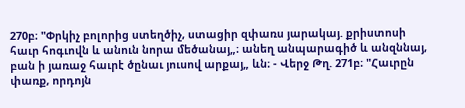270բ։ "Փրկիչ բոլորից ստեղծիչ, ստացիր զփառս յարակայ. քրիստոսի հաւր հոգւովն և անուն նորա մեծանայ„։ անեղ անպարագիծ և անզննայ, բան ի յառաջ հաւրէ ծընաւ յուսով արքայ„ ևն։ - Վերջ Թղ. 271բ։ "Հաւրըն փառք, որդոյն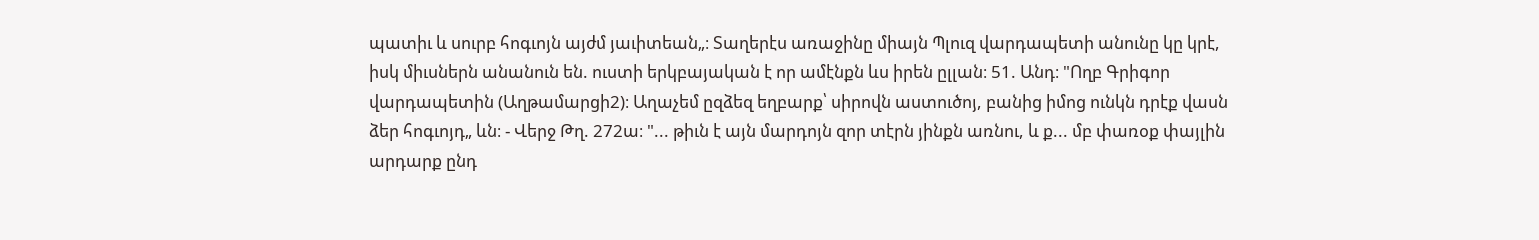պատիւ և սուրբ հոգւոյն այժմ յաւիտեան„։ Տաղերէս առաջինը միայն Պլուզ վարդապետի անունը կը կրէ, իսկ միւսներն անանուն են. ուստի երկբայական է որ ամէնքն ևս իրեն ըլլան։ 51. Անդ։ "Ողբ Գրիգոր վարդապետին (Աղթամարցի2)։ Աղաչեմ ըզձեզ եղբարք՝ սիրովն աստուծոյ, բանից իմոց ունկն դրէք վասն ձեր հոգւոյդ„ ևն։ - Վերջ Թղ. 272ա։ "... թիւն է այն մարդոյն զոր տէրն յինքն առնու, և ք... մբ փառօք փայլին արդարք ընդ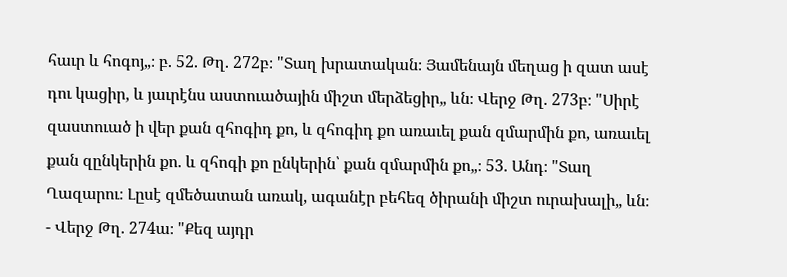հաւր և հոգոյ„։ բ. 52. Թղ. 272բ։ "Տաղ խրատական։ Յամենայն մեղաց ի զատ ասէ դու կացիր, և յաւրէնս աստուածային միշտ մերձեցիր„ ևն։ Վերջ Թղ. 273բ։ "Սիրէ զաստուած ի վեր քան զհոգիդ քո, և զհոգիդ քո առաւել քան զմարմին քո, առաւել քան զընկերին քո. և զհոգի քո ընկերին՝ քան զմարմին քո„։ 53. Անդ։ "Տաղ Ղազարու։ Լըսէ զմեծատան առակ, ագանէր բեհեզ ծիրանի միշտ ուրախալի„ ևն։ - Վերջ Թղ. 274ա։ "Քեզ այդր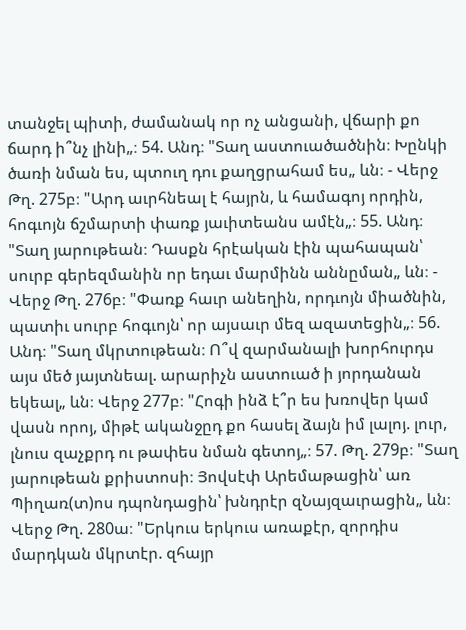տանջել պիտի, ժամանակ որ ոչ անցանի, վճարի քո ճարդ ի՞նչ լինի„։ 54. Անդ։ "Տաղ աստուածածնին։ Խընկի ծառի նման ես, պտուղ դու քաղցրահամ ես„ ևն։ - Վերջ Թղ. 275բ։ "Արդ աւրհնեալ է հայրն, և համագոյ որդին, հոգւոյն ճշմարտի փառք յաւիտեանս ամէն„։ 55. Անդ։ "Տաղ յարութեան։ Դասքն հրէական էին պահապան՝ սուրբ գերեզմանին որ եդաւ մարմինն աննըման„ ևն։ - Վերջ Թղ. 276բ։ "Փառք հաւր անեղին, որդւոյն միածնին, պատիւ սուրբ հոգւոյն՝ որ այսաւր մեզ ազատեցին„։ 56. Անդ։ "Տաղ մկրտութեան։ Ո՞վ զարմանալի խորհուրդս այս մեծ յայտնեալ. արարիչն աստուած ի յորդանան եկեալ„ ևն։ Վերջ 277բ։ "Հոգի ինձ է՞ր ես խռովեր կամ վասն որոյ, միթէ ականջըդ քո հասել ձայն իմ լալոյ. լուր, լնուս զաչքրդ ու թափես նման գետոյ„։ 57. Թղ. 279բ։ "Տաղ յարութեան քրիստոսի։ Յովսէփ Արեմաթացին՝ առ Պիղառ(տ)ոս դպոնդացին՝ խնդրէր զՆայզաւրացին„ ևն։ Վերջ Թղ. 280ա։ "Երկուս երկուս առաքէր, զորդիս մարդկան մկրտէր. զհայր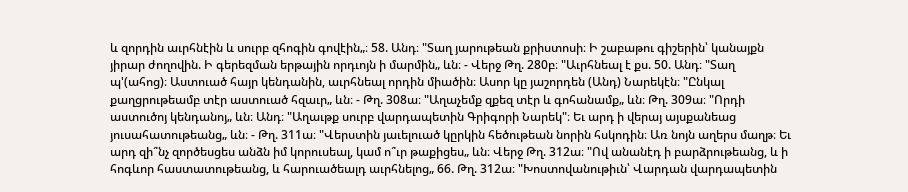և զորդին աւրհնէին և սուրբ զհոգին գովէին„։ 58. Անդ։ "Տաղ յարութեան քրիստոսի։ Ի շաբաթու գիշերին՝ կանայքն յիրար ժողովին. Ի գերեզման երթային որդւոյն ի մարմին„ ևն։ - Վերջ Թղ. 280բ։ "Աւրհնեալ է քս. 50. Անդ։ "Տաղ պ'(ահոց)։ Աստուած հայր կենդանին, աւրհնեալ որդին միածին։ Ասոր կը յաշորդեն (Անդ) Նարեկէն։ "Ընկալ քաղցրութեամբ տէր աստուած հզաւր„ ևն։ - Թղ. 308ա։ "Աղաչեմք զքեզ տէր և գոհանամք„ ևն։ Թղ. 309ա։ "Որդի աստուծոյ կենդանոյ„ ևն։ Անդ։ "Աղաւթք սուրբ վարդապետին Գրիգորի Նարեկ"։ Եւ արդ ի վերայ այսքանեաց յուսահատութեանց„ ևն։ - Թղ. 311ա։ "Վերստին յաւելուած կըրկին հեծութեան նորին հսկոդին։ Առ նոյն աղերս մաղթ։ Եւ արդ զի՞նչ զործեսցես անձն իմ կորուսեալ, կամ ո՞ւր թաքիցես„ ևն։ Վերջ Թղ. 312ա։ "Ով անանէդ ի բարձրութեանց, և ի հոգևոր հաստատութեանց, և հարուածեալդ աւրհնելոց„ 66. Թղ. 312ա։ "Խոստովանութիւն՝ Վարդան վարդապետին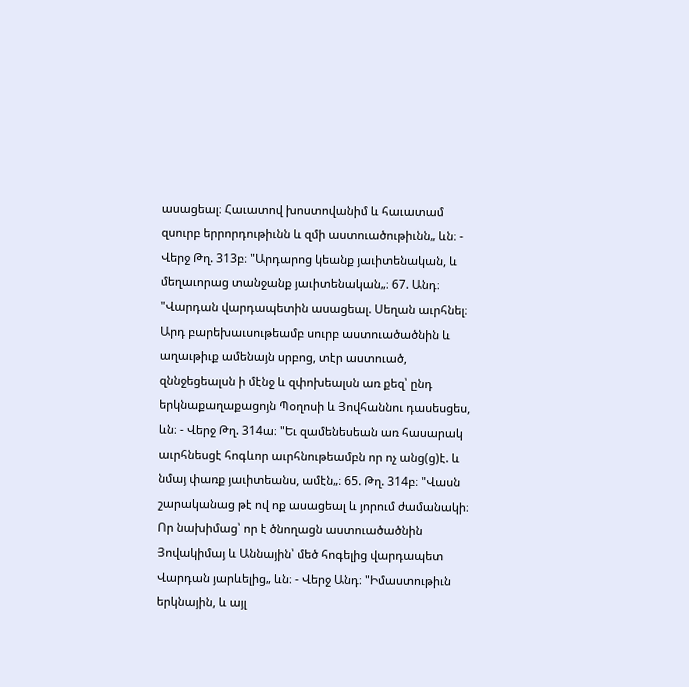ասացեալ։ Հաւատով խոստովանիմ և հաւատամ զսուրբ երրորդութիւնն և զմի աստուածութիւնն„ ևն։ - Վերջ Թղ. 313բ։ "Արդարոց կեանք յաւիտենական, և մեղաւորաց տանջանք յաւիտենական„։ 67. Անդ։ "Վարդան վարդապետին ասացեալ. Սեղան աւրհնել։ Արդ բարեխաւսութեամբ սուրբ աստուածածնին և աղաւթիւք ամենայն սրբոց, տէր աստուած, զննջեցեալսն ի մէնջ և զփոխեալսն առ քեզ՝ ընդ երկնաքաղաքացոյն Պօղոսի և Յովհաննու դասեսցես, ևն։ - Վերջ Թղ. 314ա։ "Եւ զամենեսեան առ հասարակ աւրհնեսցէ հոգևոր աւրհնութեամբն որ ոչ անց(ց)է. և նմայ փառք յաւիտեանս, ամէն„։ 65. Թղ. 314բ։ "Վասն շարականաց թէ ով ոք ասացեալ և յորում ժամանակի։ Որ նախիմաց՝ որ է ծնողացն աստուածածնին Յովակիմայ և Աննային՝ մեծ հոգելից վարդապետ Վարդան յարևելից„ ևն։ - Վերջ Անդ։ "Իմաստութիւն երկնային, և այլ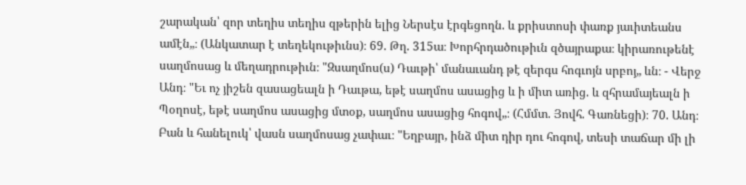շարական՝ զոր տեղիս տեղիս զթերին ելից Ներսէս էրգեցողն. և քրիստոսի փառք յաւիտեանս ամէն„։ (Անկատար է տեղեկութիւնս)։ 69. Թղ. 315ա։ Խորհրդածութիւն զծայրաքա։ կիրառութենէ սաղմոսաց և մեղադրութիւն։ "Զսաղմոս(ս) Դաւթի՝ մանաւանդ թէ զերգս հոգւոյն սրբոյ„ ևն։ - Վերջ Անդ։ "Եւ ոչ յիշեն զասացեալն ի Դաւթա, եթէ սաղմոս ասացից և ի միտ առից. և զհրամայեալն ի Պօղոսէ, եթէ սաղմոս ասացից մտօք, սաղմոս ասացից հոգով„։ (Հմմտ. Յովհ. Գառնեցի)։ 70. Անդ։ Բան և հանելուկ՝ վասն սաղմոսաց չափաւ։ "Եղբայր, ինձ միտ դիր դու հոգով, տեսի տաճար մի լի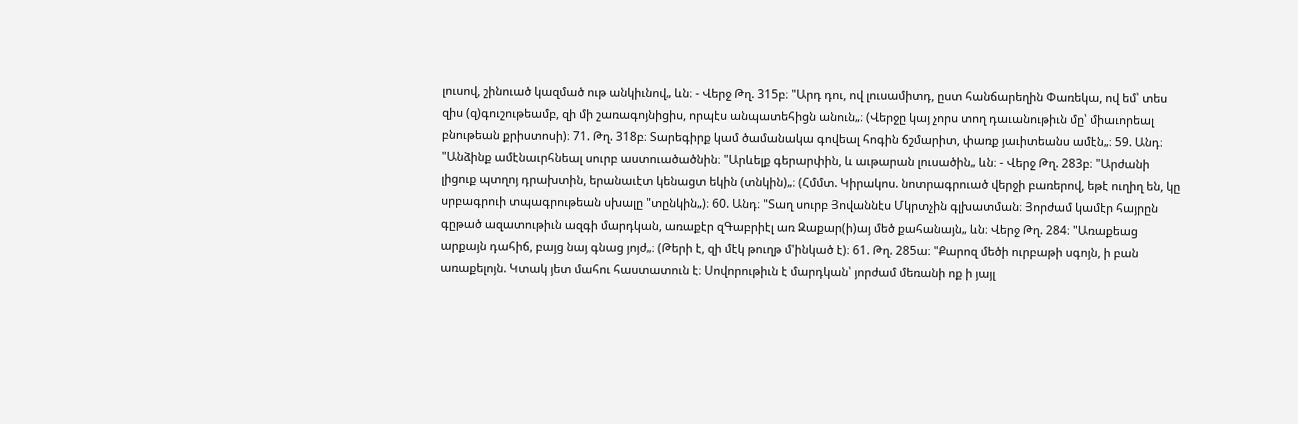լուսով, շինուած կազմած ութ անկիւնով„ ևն։ - Վերջ Թղ. 315բ։ "Արդ դու, ով լուսամիտդ, ըստ հանճարեղին Փառեկա, ով եմ՝ տես զիս (զ)գուշութեամբ, զի մի շառագոյնիցիս, որպէս անպատեհիցն անուն„։ (Վերջը կայ չորս տող դաւանութիւն մը՝ միաւորեալ բնութեան քրիստոսի)։ 71. Թղ. 318բ։ Տարեգիրք կամ ծամանակա գովեալ հոգին ճշմարիտ, փառք յաւիտեանս ամէն„։ 59. Անդ։ "Անձինք ամէնաւրհնեալ սուրբ աստուածածնին։ "Արևելք գերարփին, և աւթարան լուսածին„ ևն։ - Վերջ Թղ. 283բ։ "Արժանի լիցուք պտղոյ դրախտին, երանաւէտ կենացտ եկին (տնկին)„։ (Հմմտ. Կիրակոս. նոտրագրուած վերջի բառերով, եթէ ուղիղ են, կը սրբագրուի տպագրութեան սխալը "տընկին„)։ 60. Անդ։ "Տաղ սուրբ Յովաննէս Մկրտչին գլխատման։ Յորժամ կամէր հայրըն գըթած ազատութիւն ազգի մարդկան, առաքէր զԳաբրիէլ առ Զաքար(ի)այ մեծ քահանայն„ ևն։ Վերջ Թղ. 284։ "Առաքեաց արքայն դահիճ, բայց նայ գնաց յոյժ„։ (Թերի է, զի մէկ թուղթ մ'ինկած է)։ 61. Թղ. 285ա։ "Քարոզ մեծի ուրբաթի սգոյն, ի բան առաքելոյն. Կտակ յետ մահու հաստատուն է։ Սովորութիւն է մարդկան՝ յորժամ մեռանի ոք ի յայլ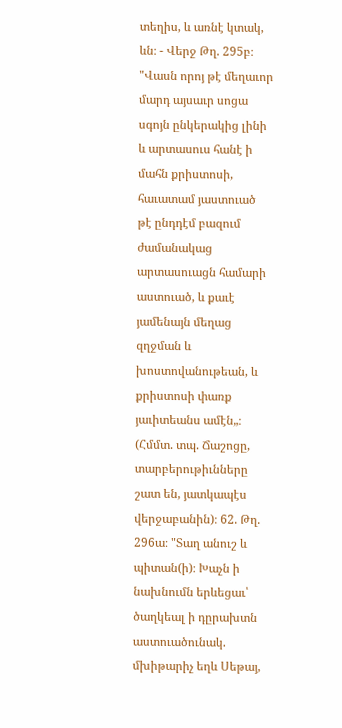տեղիս, և առնէ կտակ, ևն։ - Վերջ Թղ. 295բ։ "Վասն որոյ թէ մեղաւոր մարդ այսաւր սոցա սգոյն ընկերակից լինի և արտասուս հանէ ի մահն քրիստոսի, հաւատամ յաստուած թէ ընդդէմ բազում ժամանակաց արտասուացն համարի աստուած, և քաւէ յամենայն մեղաց զղջման և խոստովանութեան, և քրիստոսի փառք յաւիտեանս ամէն„։ (Հմմտ. տպ. Ճաշոցը, տարբերութիւնները շատ են, յատկապէս վերջաբանին)։ 62. Թղ. 296ա։ "Տաղ անուշ և պիտան(ի)։ Խաչն ի նախնումն երևեցաւ՝ ծաղկեալ ի դըրախտն աստուածունակ. մխիթարիչ եղև Սեթայ,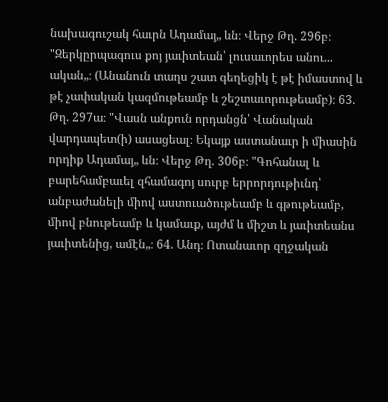նախագուշակ հաւրն Ադամայ„ ևն։ Վերջ Թղ. 296բ։ "Զերկըրպագուս քոյ յաւիտեան՝ լուսաւորես անու... ական„։ (Անանուն տաղս շատ գեղեցիկ է թէ իմաստով և թէ չափական կազմութեամբ և շեշտաւորութեամբ)։ 63. Թղ. 297ա։ "Վասն անքուն որդանցն՝ Վանական վարդապետ(ի) ասացեալ։ Եկայք աստանաւր ի միասին որդիք Ադամայ„ ևն։ Վերջ Թղ. 306բ։ "Գոհանալ և բարեհամբաւել զհամագոյ սուրբ երրորդութիւնդ՝ անբաժանելի միով աստուածութեամբ և գթութեամբ, միով բնութեամբ և կամաւք, այժմ և միշտ և յաւիտեանս յաւիտենից, ամէն„։ 64. Անդ։ Ոտանաւոր զղջական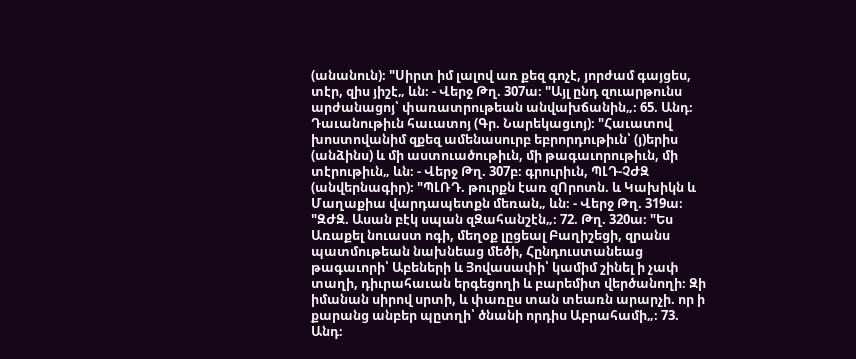(անանուն)։ "Սիրտ իմ լալով առ քեզ գոչէ, յորժամ գայցես, տէր, զիս յիշէ„ ևն։ - Վերջ Թղ. 307ա։ "Այլ ընդ զուարթունս արժանացոյ՝ փառատրութեան անվախճանին„։ 65. Անդ։ Դաւանութիւն հաւատոյ (Գր. Նարեկացւոյ)։ "Հաւատով խոստովանիմ զքեզ ամենասուրբ եբրորդութիւն՝ (յ)երիս (անձինս) և մի աստուածութիւն, մի թագաւորութիւն, մի տէրութիւն„ ևն։ - Վերջ Թղ. 307բ։ գրուրիւն, ՊԼԴ-ՉԺԶ (անվերնագիր)։ "ՊԼՌԴ. թուրքն էառ զՈրոտն. և Կախիկն և Մաղաքիա վարդապետքն մեռան„ ևն։ - Վերջ Թղ. 319ա։ "ԶԺԶ. Ասան բէկ սպան զԶահանշէն„։ 72. Թղ. 320ա։ "Ես Առաքել նուաստ ոգի, մեղօք լըցեալ Բաղիշեցի, զրանս պատմութեան նախնեաց մեծի, Հընդուստանեաց թագաւորի՝ Աբեների և Յովասափի՝ կամիմ շինել ի չափ տաղի, դիւրահաւան երգեցողի և բարեմիտ վերծանողի։ Զի իմանան սիրով սրտի, և փառըս տան տեառն արարչի. որ ի քարանց անբեր պըտղի՝ ծնանի որդիս Աբրահամի„։ 73. Անդ։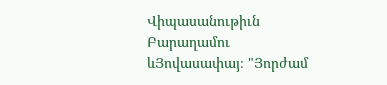Վիպասանութիւն Բարաղամու ևՅովասափայ։ "Յորժամ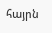հայրն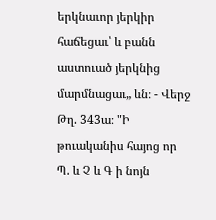երկնաւոր յերկիր հաճեցաւ՝ և բանն աստուած յերկնից մարմնացաւ„ ևն։ - Վերջ Թղ. 343ա։ "Ի թուականիս հայոց որ Պ. և Չ և Գ ի նոյն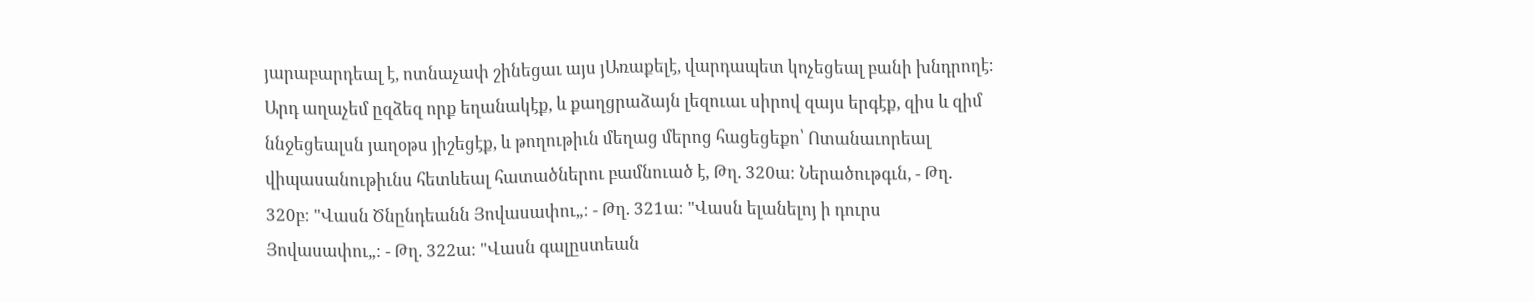յարաբարդեալ է, ոտնաչափ շինեցաւ այս յԱռաքելէ, վարդապետ կոչեցեալ բանի խնդրողէ։ Արդ աղաչեմ ըզձեզ որք եղանակէք, և քաղցրաձայն լեզուաւ սիրով զայս երգէք, զիս և զիմ ննջեցեալսն յաղօթս յիշեցէք, և թողութիւն մեղաց մերոց հացեցեքո՝ Ոտանաւորեալ վիպասանութիւնս հետևեալ հատածներու բամնուած է, Թղ. 320ա։ Ներածութգւն, - Թղ. 320բ։ "Վասն Ծնընդեանն Յովասափու„։ - Թղ. 321ա։ "Վասն ելանելոյ ի դուրս Յովասափու„։ - Թղ. 322ա։ "Վասն գալըստեան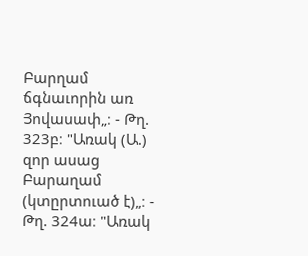Բարղամ ճգնաւորին առ Յովասափ„։ - Թղ. 323բ։ "Առակ (Ա.) զոր ասաց Բարաղամ (կտըրտուած է)„։ - Թղ. 324ա։ "Առակ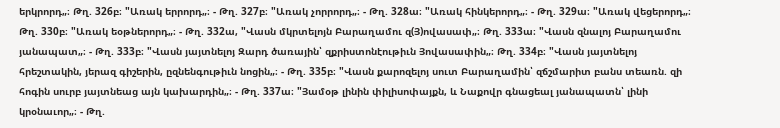երկրորդ„։ Թղ. 326բ։ "Առակ երրորդ„։ - Թղ. 327բ։ "Առակ չորրորդ„։ - Թղ. 328ա։ "Առակ հինկերորդ„։ - Թղ. 329ա։ "Առակ վեցերորդ„։ Թղ. 330բ։ "Առակ եօթներորդ„։ - Թղ. 332ա, "Վասն մկրտելոյն Բարաղամու զ(Յ)ովասափ„։ Թղ. 333ա։ "Վասն զնալոյ Բարաղամու յանապատ„։ - Թղ. 333բ։ "Վասն յայտնելոյ Զարդ ծառային՝ զքրիստոնէութիւն Յովասափին„։ Թղ. 334բ։ "Վասն յայտնելոյ հրեշտակին, յերազ գիշերին, ըզնենգութիւն նոցին„։ - Թղ. 335բ։ "Վասն քարոզելոյ սուտ Բարաղամին՝ զճշմարիտ բանս տեառն. զի հոգին սուրբ յայտնեաց այն կախարդին„։ - Թղ. 337ա։ "Յամօթ լինին փիլիսոփայքն, և Նաքովր գնացեալ յանապատն՝ լինի կրօնաւոր„։ - Թղ.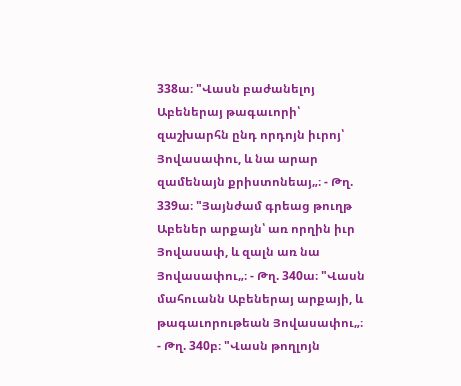338ա։ "Վասն բաժանելոյ Աբեներայ թագաւորի՝ զաշխարհն ընդ որդոյն իւրոյ՝ Յովասափու, և նա արար զամենայն քրիստոնեայ„։ - Թղ. 339ա։ "Յայնժամ գրեաց թուղթ Աբեներ արքայն՝ առ որղին իւր Յովասափ, և զալն առ նա Յովասափու„։ - Թղ. 340ա։ "Վասն մահուանն Աբեներայ արքայի, և թագաւորութեան Յովասափու„։ - Թղ. 340բ։ "Վասն թողլոյն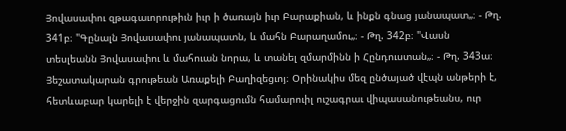Յովասափու զթագաւորութիւն իւր ի ծառայն իւր Բարաքիան, և ինքն գնաց յանապատ„։ - Թղ. 341բ։ "Գընալն Յովասափու յանապատն, և մահն Բարաղամու„։ - Թղ. 342բ։ "Վասն տեսլեանն Յովասափու և մահուան նորա, և տանել զմարմինն ի Հընդուստան„։ - Թղ. 343ա։ Յեշատակարան գրութեան Առաքելի Բաղիզեցւոյ։ Օրինակիս մեզ ընծայած վէպն անթերի է, հետևաբար կարելի է վերջին զարգացումն համարուիլ ուշագրաւ վիպասանութեանս, ուր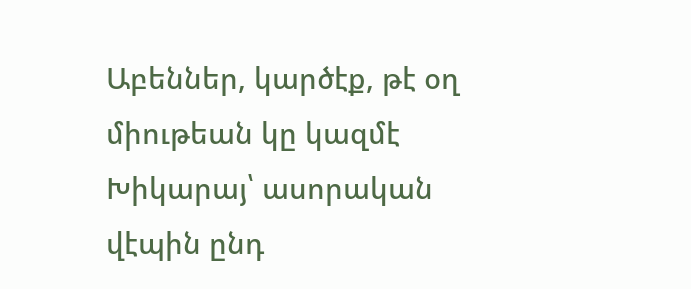Աբեններ, կարծէք, թէ օղ միութեան կը կազմէ Խիկարայ՝ ասորական վէպին ընդ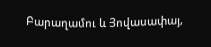Բարաղամու և Յովասափայ,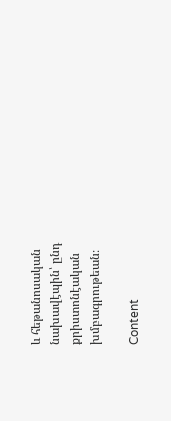և հեթանոսական նախավէպին՝ ընդ քրիստոնէական խմբագրութեան։

Content